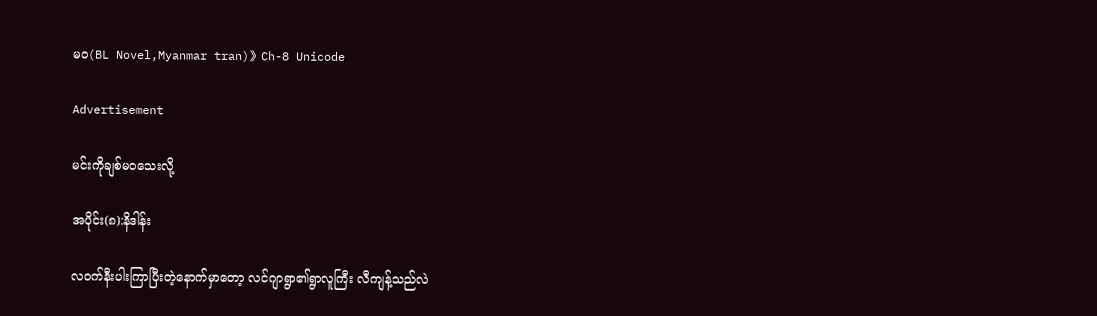မဝ(BL Novel,Myanmar tran)》Ch-8 Unicode

Advertisement

မင်းကိုချစ်မဝသေးလို့

အပိုင်း(၈):နိဒါန်း

လဝက်နီးပါးကြာပြီးတဲ့နောက်မှာတော့ လင်ဂျာရွာ၏ရွာလူကြီး လီကျန့်သည်လဲ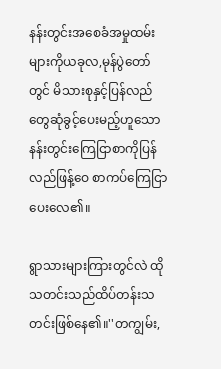နန်းတွင်းအစေခံအမှုထမ်းများကိုယခုလ,မုန်ပွဲတော်တွင် မိသားစုနှင့်ပြန်လည်တွေဆုံခွင့်ပေးမည့်ဟူသော နန်းတွင်းကြေငြာစာကိုပြန်လည်ဖြန့်ဝေ စာကပ်ကြေငြာပေးလေ၏။

ရွာသားများကြားတွင်လဲ ထိုသတင်းသည်ထိပ်တန်းသတင်းဖြစ်နေ၏။''တကျွမ်း,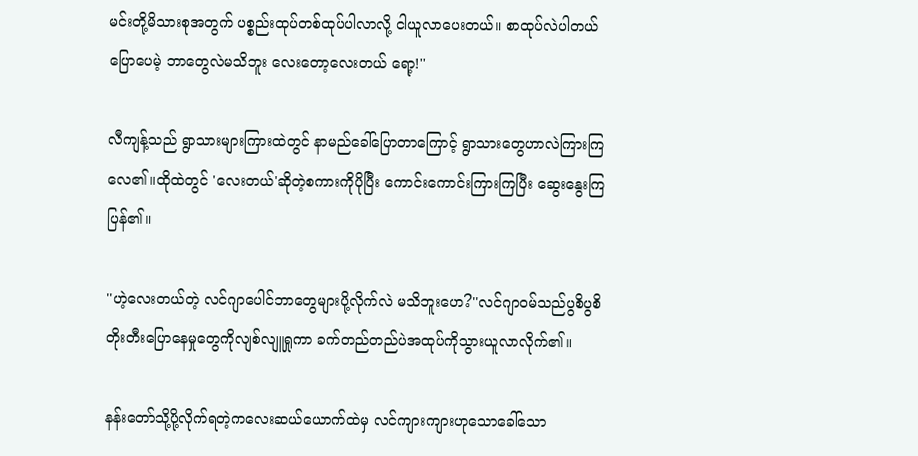မင်းတို့မိသားစုအတွက် ပစ္စည်းထုပ်တစ်ထုပ်ပါလာလို့ ငါယူလာပေးတယ်။ စာထုပ်လဲပါတယ်ပြောပေမဲ့ ဘာတွေလဲမသိဘူး လေးတော့လေးတယ် ရော့!''

လီကျန့်သည် ရွာသားများကြားထဲတွင် နာမည်ခေါ်ပြောတာကြောင့် ရွာသားတွေဟာလဲကြားကြလေ၏။ထိုထဲတွင် 'လေးတယ်'ဆိုတဲ့စကားကိုပိုပြီး ကောင်းကောင်းကြားကြပြီး ဆွေးနွေးကြပြန်၏။

''ဟဲ့လေးတယ်တဲ့ လင်ဂျာပေါင်ဘာတွေများပို့လိုက်လဲ မသိဘူးဟေ?''လင်ဂျာဝမ်သည်ပွစိပွစိတိုးတီးပြောနေမှုတွေကိုလျစ်လျူရှုကာ ခက်တည်တည်ပဲအထုပ်ကိုသွားယူလာလိုက်၏။

နန်းတော်သို့ပို့လိုက်ရတဲ့ကလေးဆယ်ယောက်ထဲမှ လင်ကျားကျားဟုသောခေါ်သော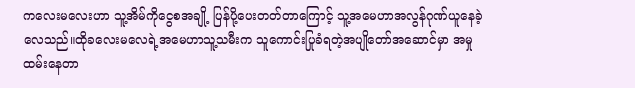ကလေးမလေးဟာ သူ့အိမ်ကိုငွေစအချို့ ပြန်ပို့ပေးတတ်တာကြောင့် သူ့အမေဟာအလွန်ဂုဏ်ယူနေခဲ့လေသည်။ထိုခလေးမလေရဲ့အမေဟာသူ့သမီးက သူကောင်းပြုခံရတဲ့အပျိုတော်အဆောင်မှာ အမှုထမ်းနေတာ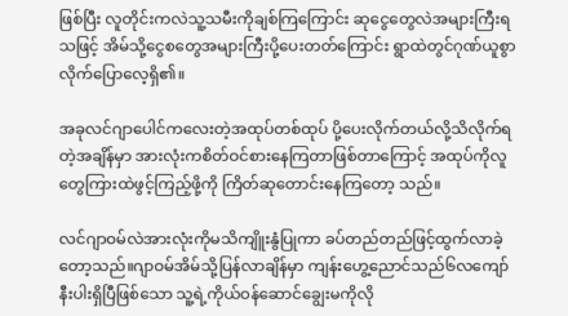ဖြစ်ပြီး လူတိုင်းကလဲသူ့သမီးကိုချစ်ကြကြောင်း ဆုငွေတွေလဲအများကြီးရသဖြင့် အိမ်သို့ငွေစတွေအများကြီးပို့ပေးတတ်ကြောင်း ရွာထဲတွင်ဂုဏ်ယူစွာလိုက်ပြောလေ့ရှိ၏။

အခုလင်ဂျာပေါင်ကလေးတဲ့အထုပ်တစ်ထုပ် ပို့ပေးလိုက်တယ်လို့သိလိုက်ရတဲ့အချိန်မှာ အားလုံးကစိတ်ဝင်စားနေကြတာဖြစ်တာကြောင့် အထုပ်ကိုလူတွေကြားထဲဖွင့်ကြည့်ဖို့ကို ကြိတ်ဆုတောင်းနေကြတော့ သည်။

လင်ဂျာဝမ်လဲအားလုံးကိုမသိကျိူးနွံပြုကာ ခပ်တည်တည်ဖြင့်ထွက်လာခဲ့တော့သည်။ဂျာဝမ်အိမ်သို့ပြန်လာချိန်မှာ ကျန်းဟွေ့ညောင်သည်၆လကျော်နီးပါးရှိပြီဖြစ်သော သူ့ရဲ့ကိုယ်ဝန်ဆောင်ချွေးမကိုလို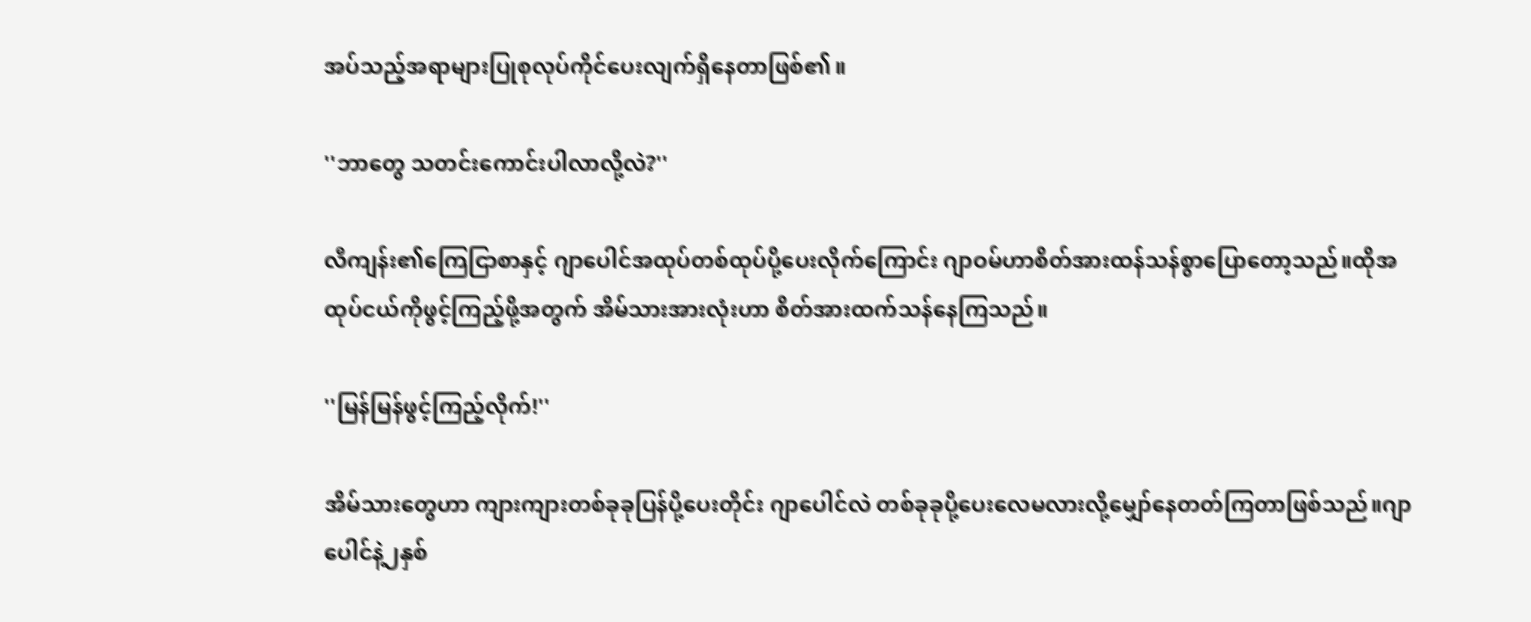အပ်သည့်အရာများပြုစုလုပ်ကိုင်ပေးလျက်ရှိနေတာဖြစ်၏။

''ဘာတွေ သတင်းကောင်းပါလာလို့လဲ?''

လီကျန်း၏ကြေငြာစာနှင့် ဂျာပေါင်အထုပ်တစ်ထုပ်ပို့ပေးလိုက်ကြောင်း ဂျာဝမ်ဟာစိတ်အားထန်သန်စွာပြောတော့သည်။ထိုအထုပ်ငယ်ကိုဖွင့်ကြည့်ဖို့အတွက် အိမ်သားအားလုံးဟာ စိတ်အားထက်သန်နေကြသည်။

''မြန်မြန်ဖွင့်ကြည့်လိုက်!''

အိမ်သားတွေဟာ ကျားကျားတစ်ခုခုပြန်ပို့ပေးတိုင်း ဂျာပေါင်လဲ တစ်ခုခုပို့ပေးလေမလားလို့မျှော်နေတတ်ကြတာဖြစ်သည်။ဂျာပေါင်နဲ့၂နှစ်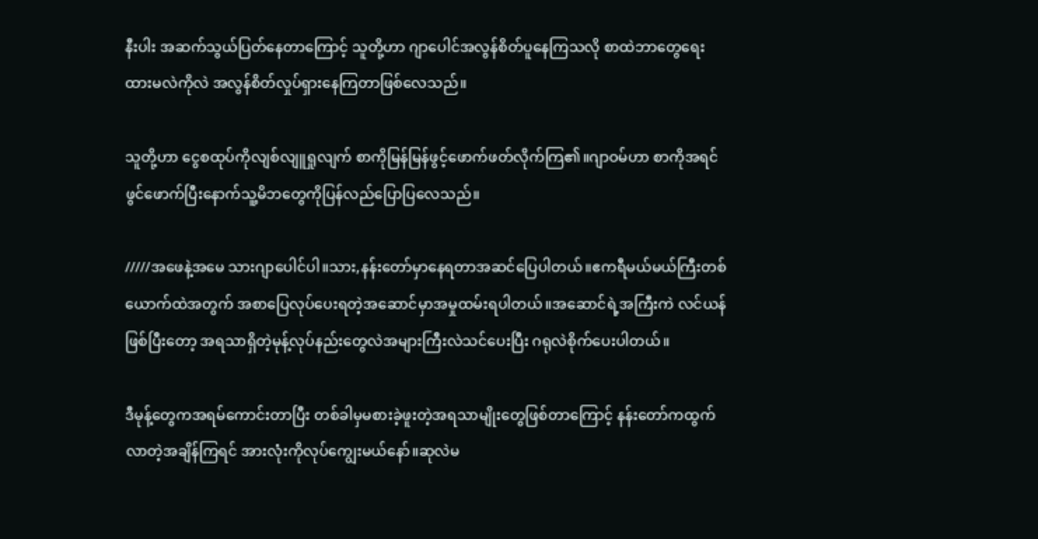နီးပါး အဆက်သွယ်ပြတ်နေတာကြောင့် သူတို့ဟာ ဂျာပေါင်အလွန်စိတ်ပူနေကြသလို စာထဲဘာတွေရေးထားမလဲကိုလဲ အလွန်စိတ်လှုပ်ရှားနေကြတာဖြစ်လေသည်။

သူတို့ဟာ ငွေစထုပ်ကိုလျစ်လျူရှုလျက် စာကိုမြန်မြန်ဖွင့်ဖောက်ဖတ်လိုက်ကြ၏။ဂျာဝမ်ဟာ စာကိုအရင်ဖွင်ဖောက်ပြီးနောက်သူ့မိဘတွေကိုပြန်လည်ပြောပြလေသည်။

/////အဖေနဲ့အမေ သားဂျာပေါင်ပါ။သား,နန်းတော်မှာနေရတာအဆင်ပြေပါတယ်။ဧကရီမယ်မယ်ကြီးတစ်ယောက်ထဲအတွက် အစာပြေလုပ်ပေးရတဲ့အဆောင်မှာအမှုထမ်းရပါတယ်။အဆောင်ရဲ့အကြီးကဲ လင်ယန်ဖြစ်ပြီးတော့ အရသာရှိတဲ့မုန့်လုပ်နည်းတွေလဲအများကြီးလဲသင်ပေးပြီး ဂရုလဲစိုက်ပေးပါတယ်။

ဒီမုန့်တွေကအရမ်ကောင်းတာပြီး တစ်ခါမှမစားခဲ့ဖူးတဲ့အရသာမျိုးတွေဖြစ်တာကြောင့် နန်းတော်ကထွက်လာတဲ့အချိန်ကြရင် အားလုံးကိုလုပ်ကျွေးမယ်နော်။ဆုလဲမ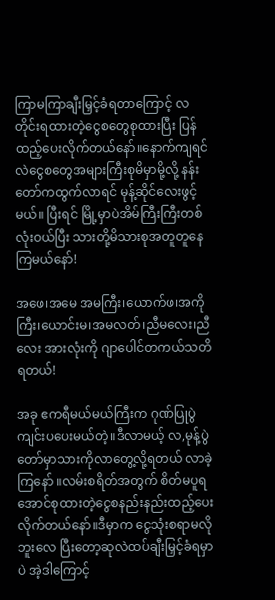ကြာမကြာချီးမြှင့်ခံရတာကြောင့် လတိုင်းရထားတဲ့ငွေစတွေစုထားပြီး ပြန်ထည့်ပေးလိုက်တယ်နော်။နောက်ကျရင်လဲငွေစတွေအများကြီးစုမိမှာမို့လို့ နန်းတော်ကထွက်လာရင် မုန့်ဆိုင်လေးဖွင့်မယ်။ ပြီးရင် မြို့မှာပဲအိမ်ကြီးကြီးတစ်လုံးဝယ်ပြီး သားတို့မိသားစုအတူတူနေကြမယ်နော်!

အဖေ၊အမေ အမကြီး၊ယောက်ဖ၊အကိုကြီး၊ယောင်းမ၊အမလတ်၊ညီမလေး၊ညီလေး အားလုံးကို ဂျာပေါင်တကယ်သတိရတယ်!

အခု ဧကရီမယ်မယ်ကြီးက ဂုဏ်ပြုပွဲကျင်းပပေးမယ်တဲ့။ဒီလာမယ့် လ,မုန့်ပွဲတော်မှာသားကိုလာတွေ့လို့ရတယ် လာခဲ့ကြနော် ။လမ်းစရိတ်အတွက် စိတ်မပူရအောင်စုထားတဲ့ငွေစနည်းနည်းထည့်ပေးလိုက်တယ်နော်။ဒီမှာက ငွေသုံးစရာမလိုဘူးလေ ပြီးတော့ဆုလဲထပ်ချီးမြှင့်ခံရမှာပဲ အဲ့ဒါကြောင့်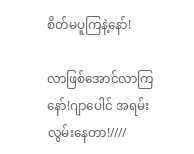စိတ်မပူကြနဲ့နော်!

လာဖြစ်အောင်လာကြနော်!ဂျာပေါင် အရမ်းလွမ်းနေတာ!////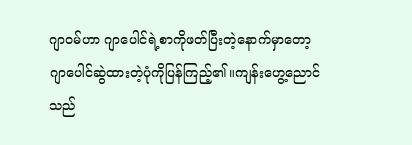ဂျာဝမ်ဟာ ဂျာပေါင်ရဲ့စာကိုဖတ်ပြီးတဲ့နောက်မှာတော့ ဂျာပေါင်ဆွဲထားတဲ့ပုံကိုပြန်ကြည့်၏။ကျန်းဟွေ့ညောင်သည်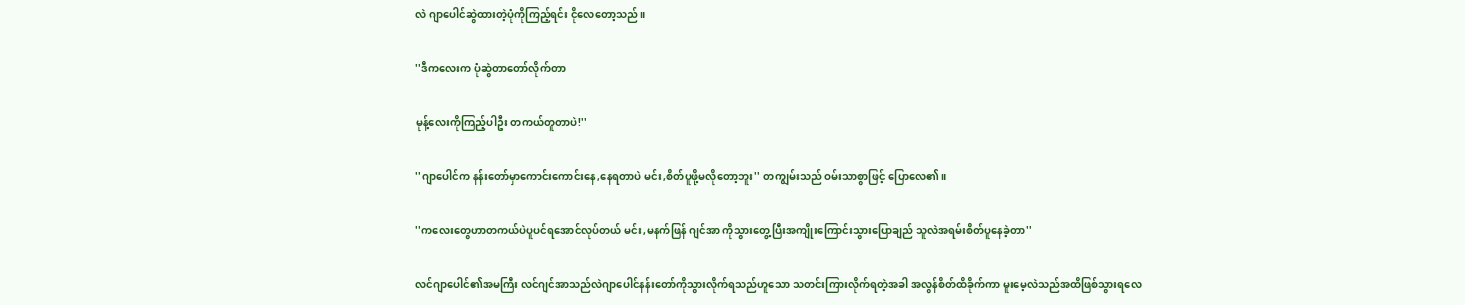လဲ ဂျာပေါင်ဆွဲထားတဲ့ပုံကိုကြည့်ရင်း ငိုလေတော့သည်။

''ဒီကလေးက ပုံဆွဲတာတော်လိုက်တာ

မုန့်လေးကိုကြည့်ပါဦး တကယ်တူတာပဲ!''

''ဂျာပေါင်က နန်းတော်မှာကောင်းကောင်းနေ,နေရတာပဲ မင်း,စိတ်ပူဖို့မလိုတော့ဘူး'' တကျွမ်းသည် ဝမ်းသာစွာဖြင့် ပြောလေ၏။

''ကလေးတွေဟာတကယ်ပဲပူပင်ရအောင်လုပ်တယ် မင်း,မနက်ဖြန် ဂျင်အာ ကိုသွားတွေ့ပြီးအကျိုးကြောင်းသွားပြောချည် သူလဲအရမ်းစိတ်ပူနေခဲ့တာ''

လင်ဂျာပေါင်၏အမကြီး လင်ဂျင်အာသည်လဲဂျာပေါင်နန်းတော်ကိုသွားလိုက်ရသည်ဟူသော သတင်းကြားလိုက်ရတဲ့အခါ အလွန်စိတ်ထိခိုက်ကာ မူးမေ့လဲသည်အထိဖြစ်သွားရလေ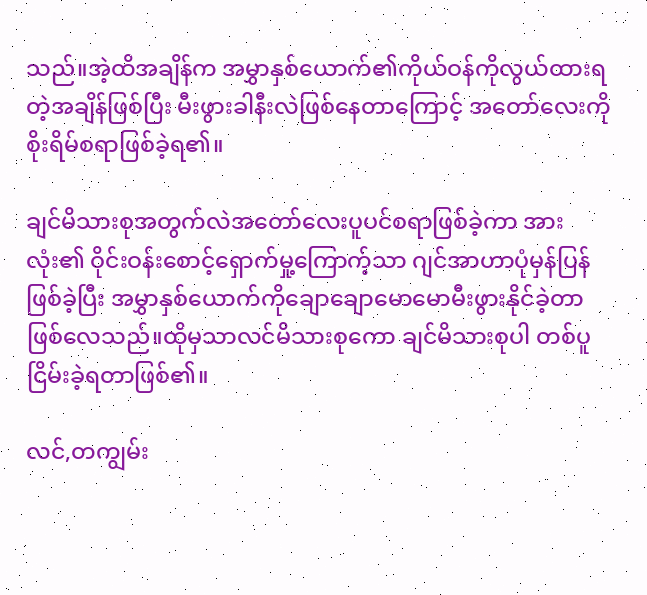သည်။အဲ့ထိအချိန်က အမွှာနှစ်ယောက်၏ကိုယ်ဝန်ကိုလွယ်ထားရတဲ့အချိန်ဖြစ်ပြီး မီးဖွားခါနီးလဲဖြစ်နေတာကြောင့် အတော်လေးကိုစိုးရိမ်စရာဖြစ်ခဲ့ရ၏။

ချင်မိသားစုအတွက်လဲအတော်လေးပူပင်စရာဖြစ်ခဲ့ကာ အားလုံး၏ ဝိုင်းဝန်းစောင့်ရှောက်မှု့ကြောက့်သာ ဂျင်အာဟာပုံမှန်ပြန်ဖြစ်ခဲ့ပြီး အမွှာနှစ်ယောက်ကိုချောချောမောမောမီးဖွားနိုင်ခဲ့တာဖြစ်လေသည်။ထိုမှသာလင်မိသားစုကော ချင်မိသားစုပါ တစ်ပူငြိမ်းခဲ့ရတာဖြစ်၏။

လင်,တကျွမ်း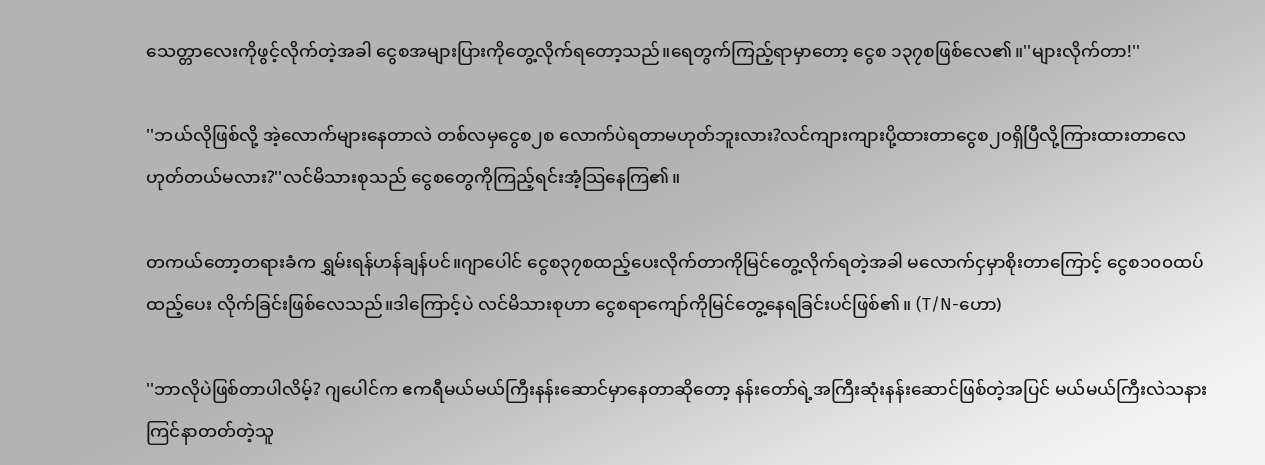သေတ္တာလေးကိုဖွင့်လိုက်တဲ့အခါ ငွေစအများပြားကိုတွေ့လိုက်ရတော့သည်။ရေတွက်ကြည့်ရာမှာတော့ ငွေစ ၁၃၇စဖြစ်လေ၏။''များလိုက်တာ!''

''ဘယ်လိုဖြစ်လို့ အဲ့လောက်များနေတာလဲ တစ်လမှငွေစ၂စ လောက်ပဲရတာမဟုတ်ဘူးလား?လင်ကျားကျားပို့ထားတာငွေစ၂၀ရှိပြီလို့ကြားထားတာလေ ဟုတ်တယ်မလား?''လင်မိသားစုသည် ငွေစတွေကိုကြည့်ရင်းအံ့သြနေကြ၏။

တကယ်တော့တရားခံက ရွှမ်းရန်ဟန်ချန်ပင်။ဂျာပေါင် ငွေစ၃၇စထည့်ပေးလိုက်တာကိုမြင်တွေ့လိုက်ရတဲ့အခါ မလောက်ငှမှာစိုးတာကြောင့် ငွေစ၁၀၀ထပ်ထည့်ပေး လိုက်ခြင်းဖြစ်လေသည်။ဒါကြောင့်ပဲ လင်မိသားစုဟာ ငွေစရာကျော်ကိုမြင်တွေ့နေရခြင်းပင်ဖြစ်၏။ (T/N-ဟော)

''ဘာလိုပဲဖြစ်တာပါလိမ့်? ဂျပေါင်က ဧကရီမယ်မယ်ကြီးနန်းဆောင်မှာနေတာဆိုတော့ နန်းတော်ရဲ့အကြီးဆုံးနန်းဆောင်ဖြစ်တဲ့အပြင် မယ်မယ်ကြီးလဲသနားကြင်နာတတ်တဲ့သူ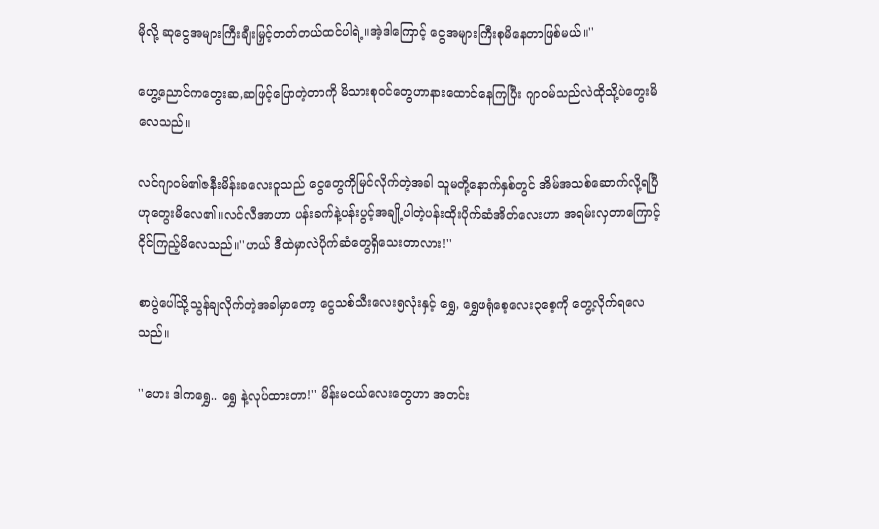မိုလို့ ဆုငွေအများကြီးချီးမြှင့်တတ်တယ်ထင်ပါရဲ့။အဲ့ဒါကြောင့် ငွေအများကြီးစုမိနေတာဖြစ်မယ်။''

ဟွေ့ညောင်ကတွေးဆ,ဆဖြင့်ပြောတဲ့တာကို မိသားစုဝင်တွေဟာနားထောင်နေကြပြီး ဂျာဝမ်သည်လဲထိုသို့ပဲတွေးမိလေသည်။

လင်ဂျာဝမ်၏ဇနီးမိန်းခလေးဝူသည် ငွေတွေကိုမြင်လိုက်တဲ့အခါ သူမတို့နောက်နှစ်တွင် အိမ်အသစ်ဆောက်လို့ရပြီဟုတွေးမိလေ၏။လင်လီအာဟာ ပန်းခက်နဲ့ပန်းပွင့်အချို့ပါတဲ့ပန်းထိုးပိုက်ဆံအိတ်လေးဟာ အရမ်းလှတာကြောင့်ငိုင်ကြည့်မိလေသည်။''ဟယ် ဒီထဲမှာလဲပိုက်ဆံတွေရှိသေးတာလား!''

စာပွဲပေါ်သို့သွန်ချလိုက်တဲ့အခါမှာတော့ ငွေသစ်သီးလေး၅လုံးနှင့် ရွှေ, ရွှေဖရုံစေ့လေး၃စေ့ကို တွေ့လိုက်ရလေသည်။

''ဟေး ဒါကရွှေ.. ရွှေ နဲ့လုပ်ထားတာ!'' မိန်းမငယ်လေးတွေဟာ အတင်း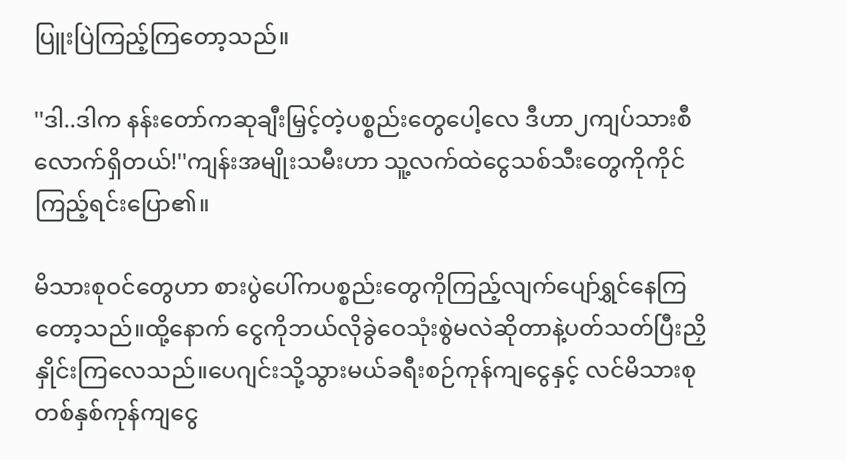ပြူးပြဲကြည့်ကြတော့သည်။

''ဒါ..ဒါက နန်းတော်ကဆုချီးမြှင့်တဲ့ပစ္စည်းတွေပေါ့လေ ဒီဟာ၂ကျပ်သားစီလောက်ရှိတယ်!''ကျန်းအမျိုးသမီးဟာ သူ့လက်ထဲငွေသစ်သီးတွေကိုကိုင်ကြည့်ရင်းပြော၏။

မိသားစုဝင်တွေဟာ စားပွဲပေါ်ကပစ္စည်းတွေကိုကြည့်လျက်ပျော်ရွှင်နေကြတော့သည်။ထို့နောက် ငွေကိုဘယ်လိုခွဲဝေသုံးစွဲမလဲဆိုတာနဲ့ပတ်သတ်ပြီးညှိနှိုင်းကြလေသည်။ပေဂျင်းသို့သွားမယ်ခရီးစဉ်ကုန်ကျငွေနှင့် လင်မိသားစုတစ်နှစ်ကုန်ကျငွေ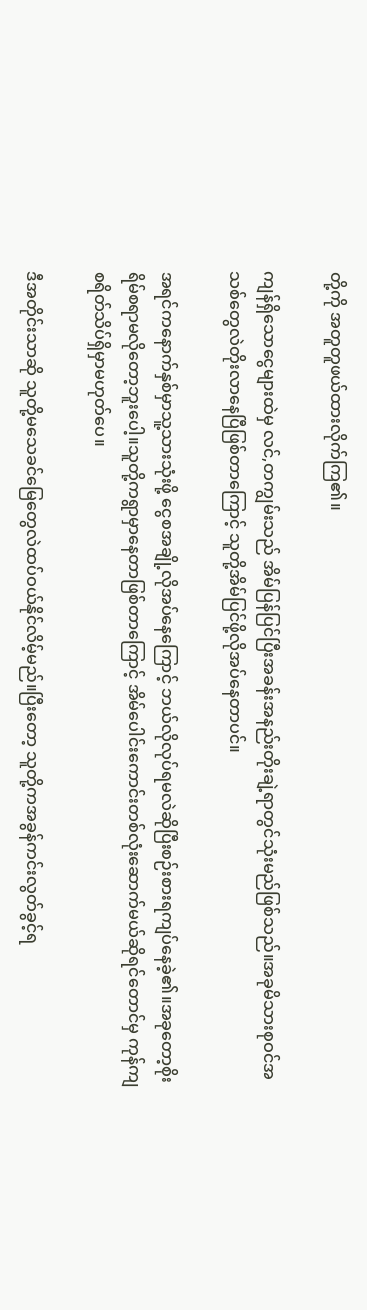တို့ကို အတူတူဖယ်ထားလိုက်ကြ၏။

ကျန်ရှိသောငွေများထဲမှ လင်,တကျွမ်းသည် အိမ်ပြန်ပြင်ပြီးအခန်းအနည်းတိုးချဲ့ရာတွင်သုံးမည်ဖြစ်သည်။အခုမိသားစုဝင်အသစ်တွေလဲတိုးလာနေပြီဖြစ်တာကြောင့် သူတို့အိမ်ပြင်ဖို့လိုအပ်နေတာပင်။

အရင်ကနောက်နှစ်မှာသူ့သားသုံးဖို့ ငွေစအချို့လိုအပ်နေကြောင့် ဘယ်လိုလုပ်ရမလဲဆိုပြီးစဉ်းစားရကျပ်နေခဲ့၏။အခုတော့စိုးရိမ်စရာမလိုတော့ဘူးပေါ့။သူတို့ကရွာမှာနေတာဖြစ်တာကြောင့် အိမ်ပေါင်းကောင်းတစ်လုံးဆောက်မယ်ဆိုရင်တောင်မှ ကုန်ကျစရိတ်သိပ်ရှိမှာမဟုတ်ပေ။

ဒီအတိုင်းသာဆို သူတို့မသေခင်မြေတွေလဲထပ်ဝယ်နိုင်လိမ့်မည်။ပြီးတော့ သူတို့ကအခွန်ကင်းလွတ်ခွင့်ရ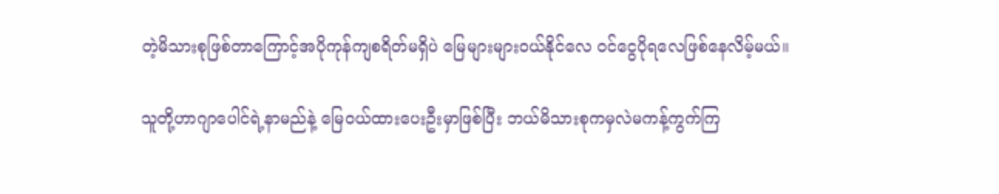တဲ့မိသားစုဖြစ်တာကြောင့်အပိုကုန်ကျစရိတ်မရှိပဲ မြေများများဝယ်နိုင်လေ ဝင်ငွေပိုရလေဖြစ်နေလိမ့်မယ်။

သူတို့ဟာဂျာပေါင်ရဲ့နာမည်နဲ့ မြေဝယ်ထားပေးဦးမှာဖြစ်ပြီး ဘယ်မိသားစုကမှလဲမကန့်ကွက်ကြ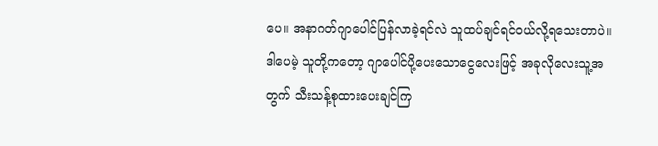ပေ။ အနာဂတ်ဂျာပေါင်ပြန်လာခဲ့ရင်လဲ သူထပ်ချင်ရင်ဝယ်လို့ရသေးတာပဲ။ဒါပေမဲ့ သူတို့ကတော့ ဂျာပေါင်ပို့ပေးသောငွေလေးဖြင့် အခုလိုလေးသူ့အတွက် သီးသန့်စုထားပေးချင်ကြ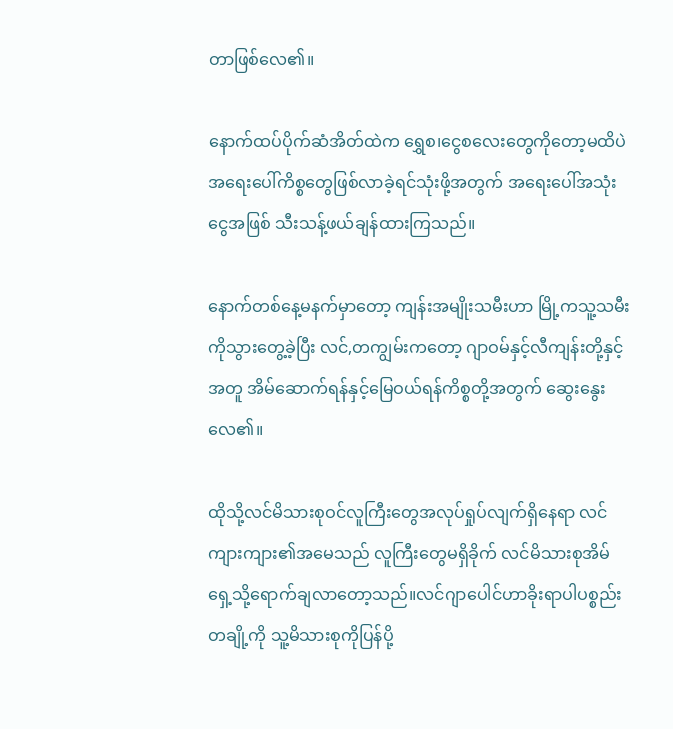တာဖြစ်လေ၏။

နောက်ထပ်ပိုက်ဆံအိတ်ထဲက ရွှေစ၊ငွေစလေးတွေကိုတော့မထိပဲ အရေးပေါ်ကိစ္စတွေဖြစ်လာခဲ့ရင်သုံးဖို့အတွက် အရေးပေါ်အသုံးငွေအဖြစ် သီးသန့်ဖယ်ချန်ထားကြသည်။

နောက်တစ်နေ့မနက်မှာတော့ ကျန်းအမျိုးသမီးဟာ မြို့ကသူ့သမီးကိုသွားတွေ့ခဲ့ပြီး လင်,တကျွမ်းကတော့ ဂျာဝမ်နှင့်လီကျန်းတို့နှင့်အတူ အိမ်ဆောက်ရန်နှင့်မြေဝယ်ရန်ကိစ္စတို့အတွက် ဆွေးနွေးလေ၏။

ထိုသို့လင်မိသားစုဝင်လူကြီးတွေအလုပ်ရှုပ်လျက်ရှိနေရာ လင်ကျားကျား၏အမေသည် လူကြီးတွေမရှိခိုက် လင်မိသားစုအိမ်ရှေ့သို့ရောက်ချလာတော့သည်။လင်ဂျာပေါင်ဟာခိုးရာပါပစ္စည်းတချို့ကို သူ့မိသားစုကိုပြန်ပို့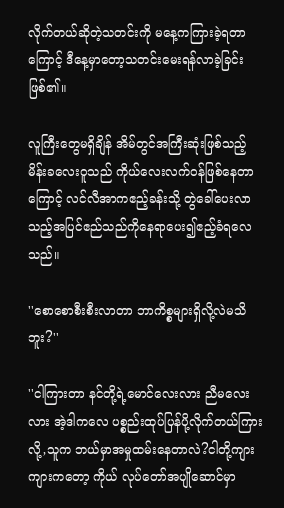လိုက်တယ်ဆိုတဲ့သတင်းကို မနေ့ကကြားခဲ့ရတာကြောင့် ဒီနေ့မှာတော့သတင်းမေးရန်လာခဲ့ခြင်းဖြစ်၏။

လူကြီးတွေမရှိချိန် အိမ်တွင်အကြီးဆုံးဖြစ်သည့် မိန်းခလေးဝူသည် ကိုယ်လေးလက်ဝန်ဖြစ်နေတာကြောင့် လင်လီအာကဧည့်ခန်းသို့ တွဲခေါ်ပေးလာသည့်အပြင်ဧည်သည်ကိုနေရာပေး၍ဧည့်ခံရလေသည်။

''စောစောစီးစီးလာတာ ဘာကိစ္စများရှိလို့လဲမသိဘူး?''

''ငါကြားတာ နင်တို့ရဲ့မောင်လေးလား ညီမလေးလား အဲ့ဒါကလေ ပစ္စည်းထုပ်ပြန်ပို့လိုက်တယ်ကြားလို့,သူက ဘယ်မှာအမှုထမ်းနေတာလဲ?ငါတို့ကျားကျားကတော့ ကိုယ် လုပ်တော်အပျိုဆောင်မှာ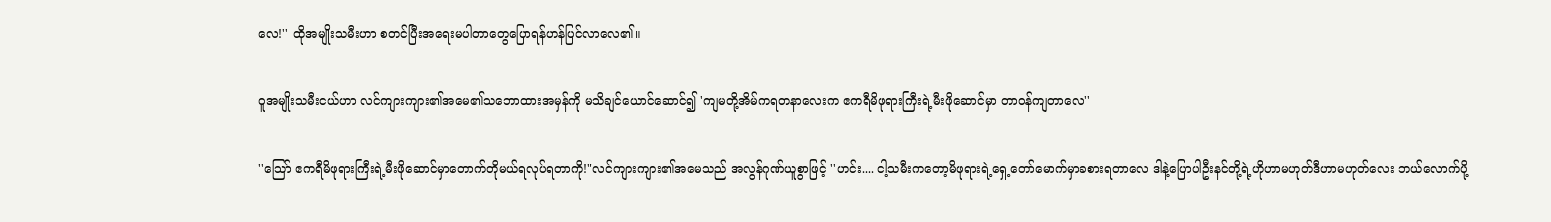လေ!'' ထိုအမျိုးသမီးဟာ စတင်ပြီးအရေးမပါတာတွေပြောရန်ဟန်ပြင်လာလေ၏။

ဝူအမျိုးသမီးငယ်ဟာ လင်ကျားကျား၏အမေ၏သဘောထားအမှန်ကို မသိချင်ယောင်ဆောင်၍ 'ကျမတို့အိမ်ကရတနာလေးက ဧကရီမိဖုရားကြီးရဲ့မီးဖိုဆောင်မှာ တာဝန်ကျတာလေ''

''သြော် ဧကရီမိဖုရားကြီးရဲ့မီးဖိုဆောင်မှာတောက်တိုမယ်ရလုပ်ရတာကို!"လင်ကျားကျား၏အမေသည် အလွန်ဂုဏ်ယူစွာဖြင့် ''ဟင်း.... ငါ့သမီးကတော့မိဖုရားရဲ့ရှေ့တော်မောက်မှာခစားရတာလေ ဒါနဲ့ပြောပါဦးနင်တို့ရဲ့ဟိုဟာမဟုတ်ဒီဟာမဟုတ်လေး ဘယ်လောက်ပို့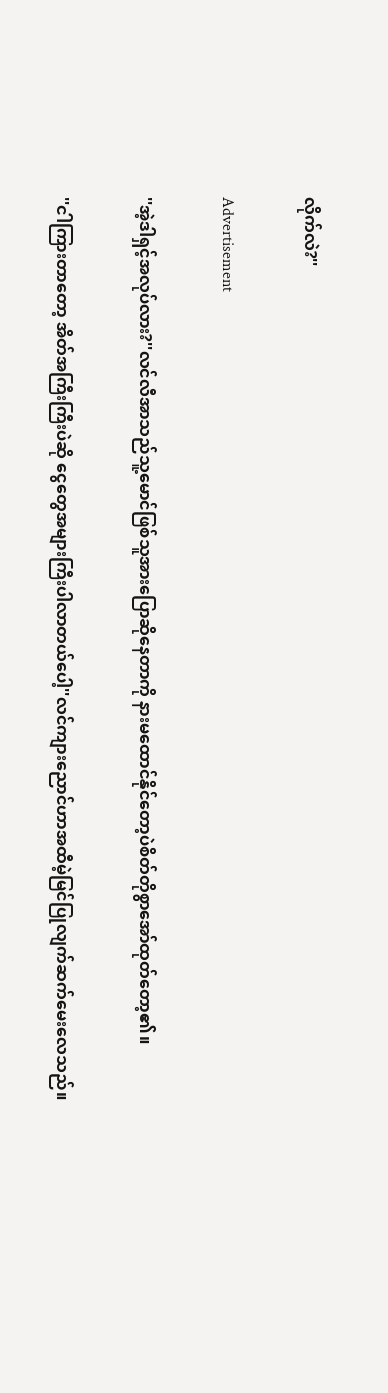လိုက်လဲ?''

Advertisement

''အဲ့ဒါရှင့်အလုပ်လား?''လင်လီအာသည်သူ့မောင်ဖြစ်သူအားပြောဆိုနေတာကို နားမထောင်နိုင်တော့ပဲစိတ်တိုစွာအော်ထုတ်တော့၏။

''ငါကြားတာတော့ အိတ်အကြီးကြီးပဲဆို ငွေတွေအများကြီးပါလာတယ်ပေါ့''လင်ကျားညောင်ဟာအထီမဲ့မြင်ပြုလျက်ဆက်မေးလေသည်။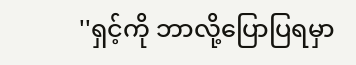''ရှင့်ကို ဘာလို့ပြောပြရမှာ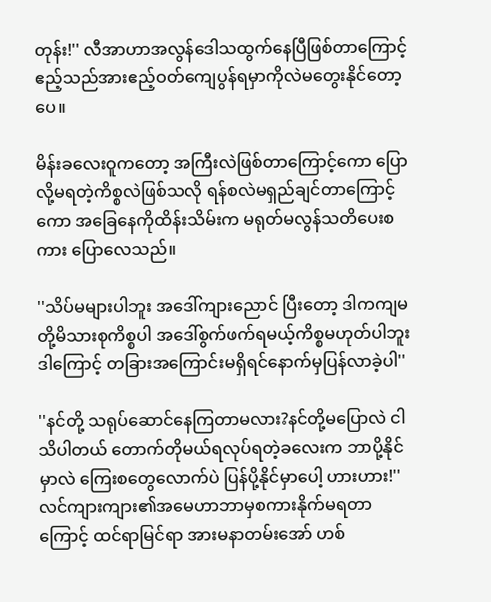တုန်း!'' လီအာဟာအလွန်ဒေါသထွက်နေပြီဖြစ်တာကြောင့် ဧည့်သည်အားဧည့်ဝတ်ကျေပွန်ရမှာကိုလဲမတွေးနိုင်တော့ပေ။

မိန်းခလေးဝူကတော့ အကြီးလဲဖြစ်တာကြောင့်ကော ပြောလို့မရတဲ့ကိစ္စလဲဖြစ်သလို ရန်စလဲမရှည်ချင်တာကြောင့်ကော အခြေနေကိုထိန်းသိမ်းက မရုတ်မလွန်သတိပေးစကား ပြောလေသည်။

''သိပ်မများပါဘူး အဒေါ်ကျားညောင် ပြီးတော့ ဒါကကျမတို့မိသားစုကိစ္စပါ အဒေါ်စွက်ဖက်ရမယ့်ကိစ္စမဟုတ်ပါဘူး ဒါကြောင့် တခြားအကြောင်းမရှိရင်နောက်မှပြန်လာခဲ့ပါ''

''နင်တို့ သရုပ်ဆောင်နေကြတာမလား?နင်တို့မပြောလဲ ငါသိပါတယ် တောက်တိုမယ်ရလုပ်ရတဲ့ခလေးက ဘာပို့နိုင်မှာလဲ ကြေးစတွေလောက်ပဲ ပြန်ပို့နိုင်မှာပေါ့ ဟားဟား!'' လင်ကျားကျား၏အမေဟာဘာမှစကားနိုက်မရတာကြောင့် ထင်ရာမြင်ရာ အားမနာတမ်းအော် ဟစ်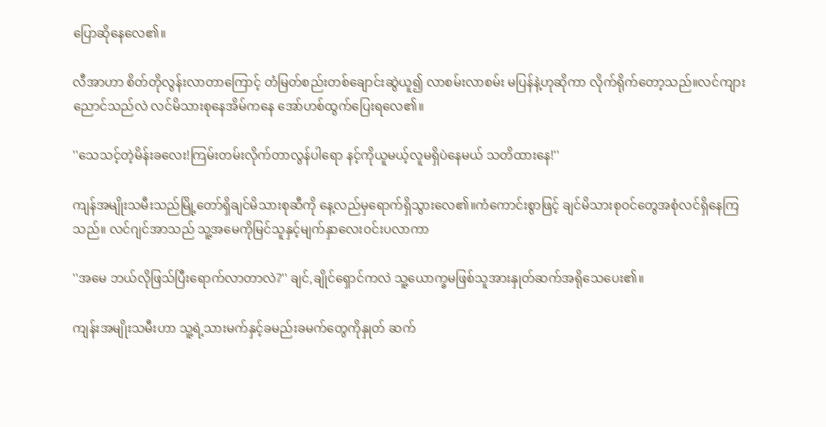ပြောဆိုနေလေ၏။

လီအာဟာ စိတ်တိုလွန်းလာတာကြောင့် တံမြတ်စည်းတစ်ချောင်းဆွဲယူ၍ လာစမ်းလာစမ်း မပြန်နဲ့ဟုဆိုကာ လိုက်ရိုက်တော့သည်။လင်ကျားညောင်သည်လဲ လင်မိသားစုနေအိမ်ကနေ အော်ဟစ်ထွက်ပြေးရလေ၏။

''သေသင့်တဲ့မိန်းခလေး!ကြမ်းတမ်းလိုက်တာလွန်ပါရော နင့်ကိုယူမယ့်လူမရှိပဲနေမယ် သတိထားနေ!''

ကျန်အမျိုးသမီးသည်မြို့တော်ရှိချင်မိသားစုဆီကို နေ့လည်မှရောက်ရှိသွားလေ၏။ကံကောင်းစွာဖြင့် ချင်မိသားစုဝင်တွေအစုံလင်ရှိနေကြသည်။ လင်ဂျင်အာသည် သူ့အမေကိုမြင်သူနှင့်မျက်နှာလေးဝင်းပလာကာ

''အမေ ဘယ်လိုဖြသ်ပြီးရောက်လာတာလဲ?'' ချင်,ချိုင်ရှောင်ကလဲ သူ့ယောက္ခမဖြစ်သူအားနှုတ်ဆက်အရိုသေပေး၏။

ကျန်းအမျိုးသမီးဟာ သူ့ရဲ့သားမက်နှင့်ခမည်းခမက်တွေကိုနှုတ် ဆက်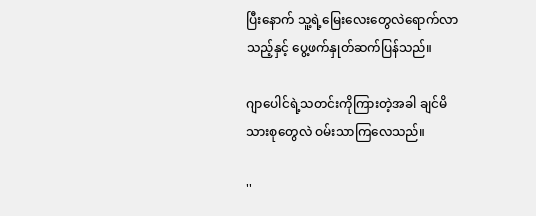ပြီးနောက် သူ့ရဲ့မြေးလေးတွေလဲရောက်လာသည့်နှင့် ပွေ့ဖက်နှုတ်ဆက်ပြန်သည်။

ဂျာပေါင်ရဲ့သတင်းကိုကြားတဲ့အခါ ချင်မိသားစုတွေလဲ ဝမ်းသာကြလေသည်။

''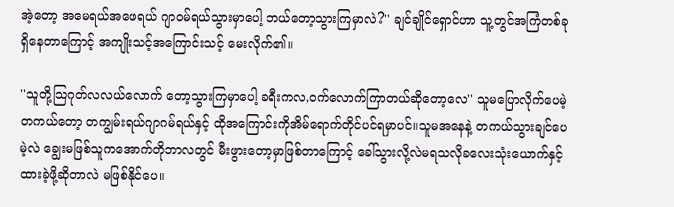အဲ့တော့ အမေရယ်အဖေရယ် ဂျာဝမ်ရယ်သွားမှာပေါ့ ဘယ်တော့သွားကြမှာလဲ?'' ချင်ချိုင်ရှောင်ဟာ သူ့တွင်အကြံတစ်ခုရှိနေတာကြောင့် အကျိုးသင့်အကြောင်းသင့် မေးလိုက်၏။

''သူတို့သြဂုတ်လလယ်လောက် တော့သွားကြမှာပေါ့ ခရီးကလ,ဝက်လောက်ကြာတယ်ဆိုတော့လေ'' သူမပြောလိုက်ပေမဲ့ တကယ်တော့ တကျွမ်းရယ်ဂျာဂမ်ရယ်နှင့် ထိုအကြောင်းကိုအိမ်ရောက်တိုင်ပင်ရမှာပင်။သူမအနေနဲ့ တကယ်သွားချင်ပေမဲ့လဲ ချွေးမဖြစ်သူကအောက်တိုဘာလတွင် မီးဖွားတော့မှာဖြစ်တာကြောင့် ခေါ်သွားလို့လဲမရသလိုခလေးသုံးယောက်နှင့်ထားခဲ့ဖို့ဆိုတာလဲ မဖြစ်နိုင်ပေ။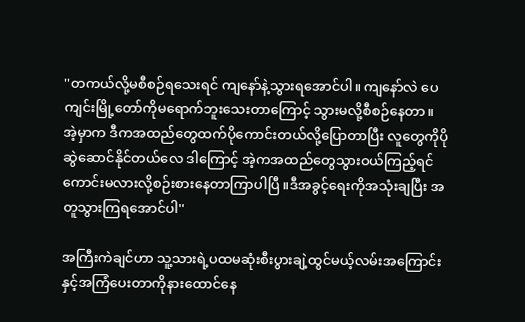''တကယ်လို့မစီစဉ်ရသေးရင် ကျနော်နဲ့သွားရအောင်ပါ။ ကျနော်လဲ ပေကျင်းမြို့တော်ကိုမရောက်ဘူးသေးတာကြောင့် သွားမလို့စီစဉ်နေတာ။ အဲ့မှာက ဒီကအထည်တွေထက်ပိုကောင်းတယ်လို့ပြောတာပြီး လူတွေကိုပိုဆွဲဆောင်နိုင်တယ်လေ ဒါကြောင့် အဲ့ကအထည်တွေသွားဝယ်ကြည့်ရင်ကောင်းမလားလို့စဉ်းစားနေတာကြာပါပြီ ။ဒီအခွင့်ရေးကိုအသုံးချပြီး အတူသွားကြရအောင်ပါ''

အကြီးကဲချင်ဟာ သူ့သားရဲ့ပထမဆုံးစီးပွားချဲ့ထွင်မယ့်လမ်းအကြောင်းနှင့်အကြံပေးတာကိုနားထောင်နေ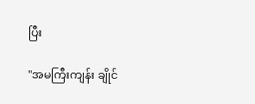ပြီး

''အမကြီးကျန်း ချိုင်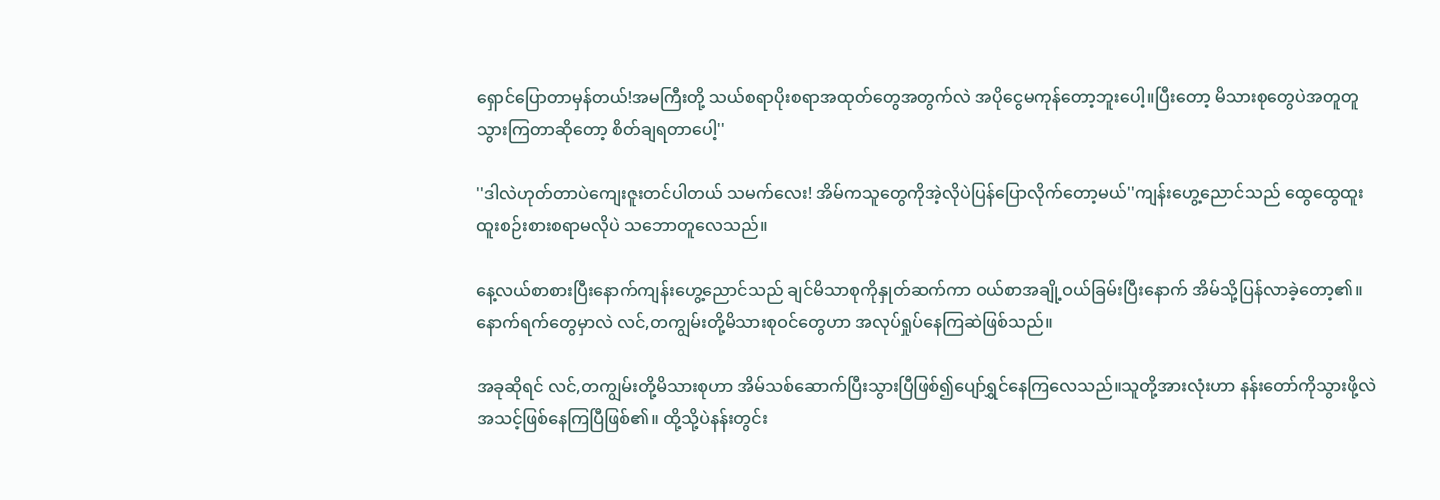ရှောင်ပြောတာမှန်တယ်!အမကြီးတို့ သယ်စရာပိုးစရာအထုတ်တွေအတွက်လဲ အပိုငွေမကုန်တော့ဘူးပေါ့။ပြီးတော့ မိသားစုတွေပဲအတူတူသွားကြတာဆိုတော့ စိတ်ချရတာပေါ့''

''ဒါလဲဟုတ်တာပဲကျေးဇူးတင်ပါတယ် သမက်လေး! အိမ်ကသူတွေကိုအဲ့လိုပဲပြန်ပြောလိုက်တော့မယ်''ကျန်းဟွေ့ညောင်သည် ထွေထွေထူးထူးစဉ်းစားစရာမလိုပဲ သဘောတူလေသည်။

နေ့လယ်စာစားပြီးနောက်ကျန်းဟွေ့ညောင်သည် ချင်မိသာစုကိုနှုတ်ဆက်ကာ ဝယ်စာအချို့ဝယ်ခြမ်းပြီးနောက် အိမ်သို့ပြန်လာခဲ့တော့၏။နောက်ရက်တွေမှာလဲ လင်,တကျွမ်းတို့မိသားစုဝင်တွေဟာ အလုပ်ရှုပ်နေကြဆဲဖြစ်သည်။

အခုဆိုရင် လင်,တကျွမ်းတို့မိသားစုဟာ အိမ်သစ်ဆောက်ပြီးသွားပြီဖြစ်၍ပျော်ရွှင်နေကြလေသည်။သူတို့အားလုံးဟာ နန်းတော်ကိုသွားဖို့လဲ အသင့်ဖြစ်နေကြပြီဖြစ်၏။ ထို့သို့ပဲနန်းတွင်း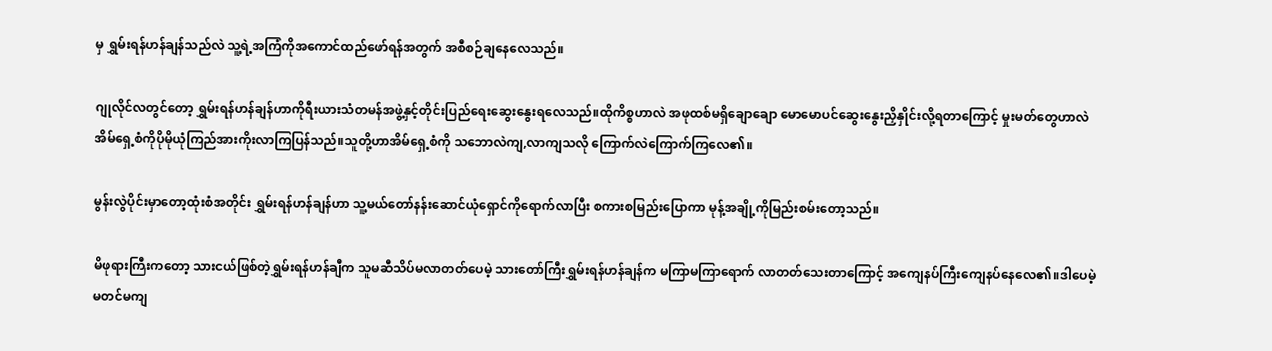မှ ရွှမ်းရန်ဟန်ချန်သည်လဲ သူ့ရဲ့အကြံကိုအကောင်ထည်ဖော်ရန်အတွက် အစီစဉ်ချနေလေသည်။

ဂျုလိုင်လတွင်တော့ ရွှမ်းရန်ဟန်ချန်ဟာကိုရီးယားသံတမန်အဖွဲ့နှင့်တိုင်းပြည်ရေးဆွေးနွေးရလေသည်။ထိုကိစ္စဟာလဲ အဖုထစ်မရှိချောချော မောမောပင်ဆွေးနွေးညှိနှိုင်းလို့ရတာကြောင့် မှုးမတ်တွေဟာလဲ အိမ်ရှေ့စံကိုပိုမိုယုံကြည်အားကိုးလာကြပြန်သည်။သူတို့ဟာအိမ်ရှေ့စံကို သဘောလဲကျ,လာကျသလို ကြောက်လဲကြောက်ကြလေ၏။

မွန်းလွဲပိုင်းမှာတော့ထုံးစံအတိုင်း ရွှမ်းရန်ဟန်ချန်ဟာ သူ့မယ်တော်နန်းဆောင်ယုံရှောင်ကိုရောက်လာပြီး စကားစမြည်းပြောကာ မုန့်အချို့ကိုမြည်းစမ်းတော့သည်။

မိဖုရားကြီးကတော့ သားငယ်ဖြစ်တဲ့ရွှမ်းရန်ဟန်ချီက သူမဆီသိပ်မလာတတ်ပေမဲ့ သားတော်ကြီးရွှမ်းရန်ဟန်ချန်က မကြာမကြာရောက် လာတတ်သေးတာကြောင့် အကျေနပ်ကြီးကျေနပ်နေလေ၏။ဒါပေမဲ့မတင်မကျ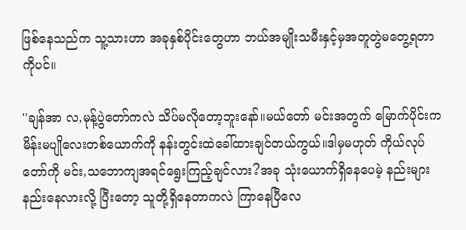ဖြစ်နေသည်က သူ့သားဟာ အခုနှစ်ပိုင်းတွေဟာ ဘယ်အမျိုးသမီးနှင့်မှအတူတွဲမတွေ့ရတာကိုပင်။

''ချန်အာ လ,မုန့်ပွဲတော်ကလဲ သိပ်မလိုတော့ဘူးနော်။မယ်တော် မင်းအတွက် မြောက်ပိုင်းကမိန်းမပျိုလေးတစ်ယောက်ကို နန်းတွင်းထဲခေါ်ထားချင်တယ်ကွယ်။ဒါမှမဟုတ် ကိုယ်လုပ်တော်ကို မင်း,သဘောကျအရင်ရွေးကြည့်ချင်လား?အခု သုံးယောက်ရှိနေပေမဲ့ နည်းများနည်းနေလားလို့ ပြီးတော့ သူတို့ရှိနေတာကလဲ ကြာနေပြီလေ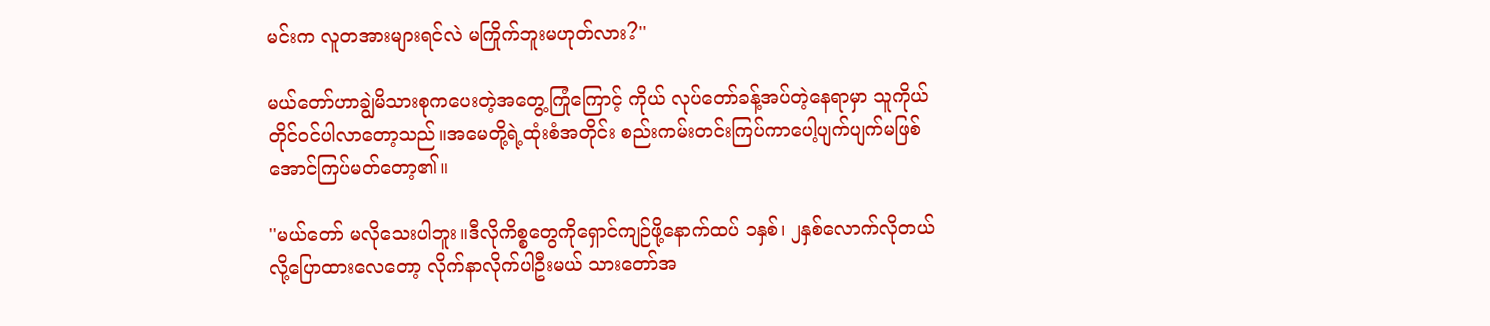မင်းက လူတအားများရင်လဲ မကြိုက်ဘူးမဟုတ်လား?''

မယ်တော်ဟာချွဲမိသားစုကပေးတဲ့အတွေ့ကြုံကြောင့် ကိုယ် လုပ်တော်ခန့်အပ်တဲ့နေရာမှာ သူကိုယ်တိုင်ဝင်ပါလာတော့သည်။အမေတို့ရဲ့ထုံးစံအတိုင်း စည်းကမ်းတင်းကြပ်ကာပေါ့ပျက်ပျက်မဖြစ်အောင်ကြပ်မတ်တော့၏။

''မယ်တော် မလိုသေးပါဘူး။ဒီလိုကိစ္စတွေကိုရှောင်ကျဉ်ဖို့နောက်ထပ် ၁နှစ်၊ ၂နှစ်လောက်လိုတယ်လို့ပြောထားလေတော့ လိုက်နာလိုက်ပါဦးမယ် သားတော်အ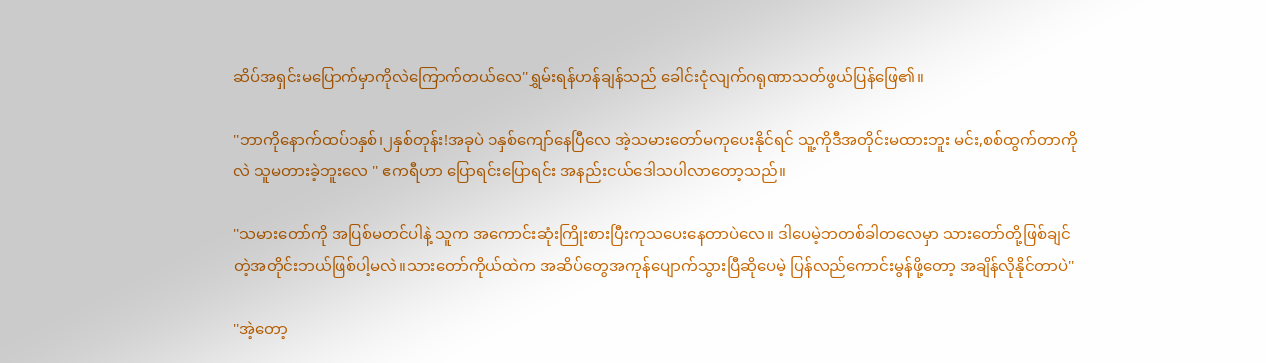ဆိပ်အရှင်းမပြောက်မှာကိုလဲကြောက်တယ်လေ''ရွှမ်းရန်ဟန်ချန်သည် ခေါင်းငုံလျက်ဂရုဏာသတ်ဖွယ်ပြန်ဖြေ၏။

''ဘာကိုနောက်ထပ်၁နှစ်၊၂နှစ်တုန်း!အခုပဲ ၁နှစ်ကျော်နေပြီလေ အဲ့သမားတော်မကုပေးနိုင်ရင် သူ့ကိုဒီအတိုင်းမထားဘူး မင်း,စစ်ထွက်တာကိုလဲ သူမတားခဲ့ဘူးလေ '' ဧကရီဟာ ပြောရင်းပြောရင်း အနည်းငယ်ဒေါသပါလာတော့သည်။

''သမားတော်ကို အပြစ်မတင်ပါနဲ့ သူက အကောင်းဆုံးကြိုးစားပြီးကုသပေးနေတာပဲလေ။ ဒါပေမဲ့ဘတစ်ခါတလေမှာ သားတော်တို့ဖြစ်ချင်တဲ့အတိုင်းဘယ်ဖြစ်ပါ့မလဲ။သားတော်ကိုယ်ထဲက အဆိပ်တွေအကုန်ပျောက်သွားပြီဆိုပေမဲ့ ပြန်လည်ကောင်းမွန်ဖို့တော့ အချိန်လိုနိုင်တာပဲ''

''အဲ့တော့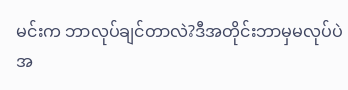မင်းက ဘာလုပ်ချင်တာလဲ?ဒီအတိုင်းဘာမှမလုပ်ပဲ အ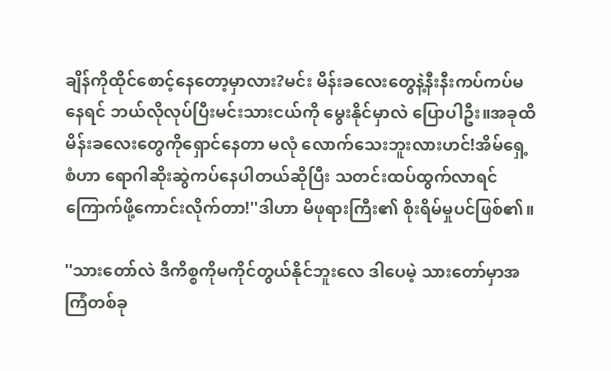ချိန်ကိုထိုင်စောင့်နေတော့မှာလား?မင်း မိန်းခလေးတွေနဲ့နီးနီးကပ်ကပ်မနေရင် ဘယ်လိုလုပ်ပြီးမင်းသားငယ်ကို မွေးနိုင်မှာလဲ ပြောပါဦး။အခုထိမိန်းခလေးတွေကိုရှောင်နေတာ မလုံ လောက်သေးဘူးလားဟင်!အိမ်ရှေ့စံဟာ ရောဂါဆိုးဆွဲကပ်နေပါတယ်ဆိုပြီး သတင်းထပ်ထွက်လာရင် ကြောက်ဖို့ကောင်းလိုက်တာ!''ဒါဟာ မိဖုရားကြီး၏ စိုးရိမ်မှုပင်ဖြစ်၏။

''သားတော်လဲ ဒီကိစ္စကိုမကိုင်တွယ်နိုင်ဘူးလေ ဒါပေမဲ့ သားတော်မှာအကြံတစ်ခု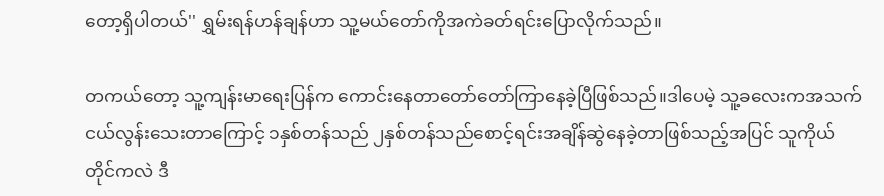တော့ရှိပါတယ်'' ရွှမ်းရန်ဟန်ချန်ဟာ သူ့မယ်တော်ကိုအကဲခတ်ရင်းပြောလိုက်သည်။

တကယ်တော့ သူ့ကျန်းမာရေးပြန်က ကောင်းနေတာတော်တော်ကြာနေခဲ့ပြီဖြစ်သည်။ဒါပေမဲ့ သူ့ခလေးကအသက်ငယ်လွန်းသေးတာကြောင့် ၁နှစ်တန်သည် ၂နှစ်တန်သည်စောင့်ရင်းအချိန်ဆွဲနေခဲ့တာဖြစ်သည့်အပြင် သူကိုယ်တိုင်ကလဲ ဒီ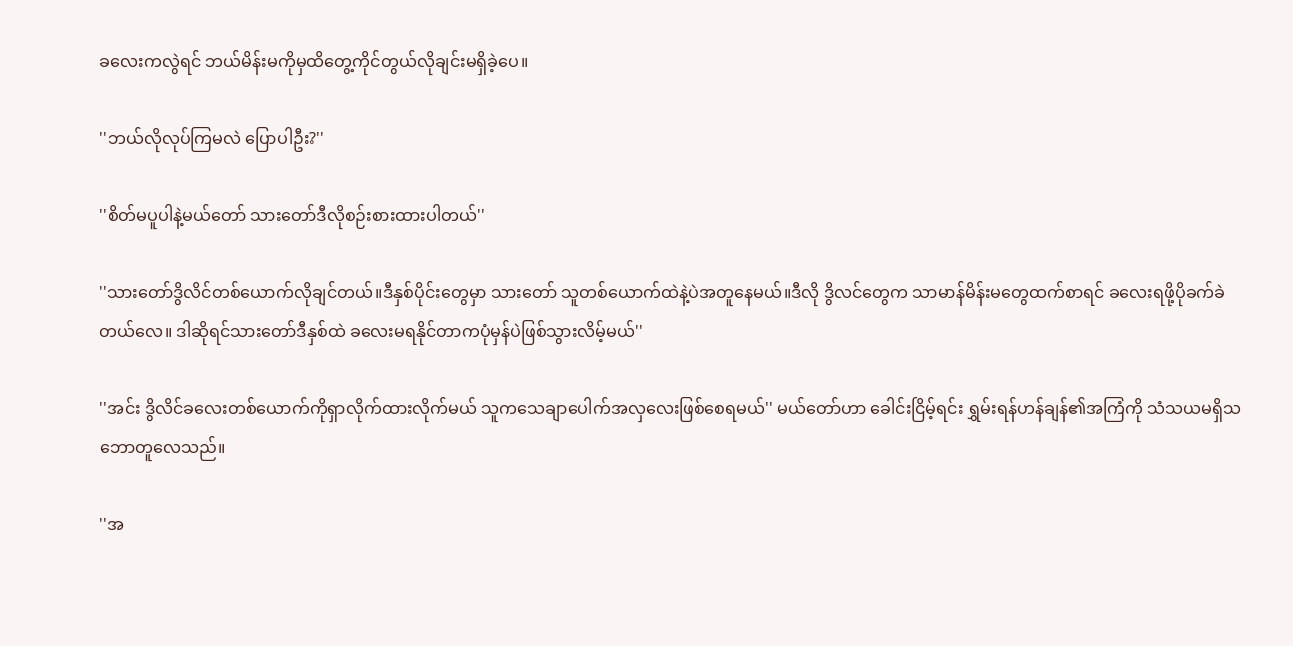ခလေးကလွဲရင် ဘယ်မိန်းမကိုမှထိတွေ့ကိုင်တွယ်လိုချင်းမရှိခဲ့ပေ။

''ဘယ်လိုလုပ်ကြမလဲ ပြောပါဦး?''

''စိတ်မပူပါနဲ့မယ်တော် သားတော်ဒီလိုစဉ်းစားထားပါတယ်''

''သားတော်ဒွိလိင်တစ်ယောက်လိုချင်တယ်။ဒီနှစ်ပိုင်းတွေမှာ သားတော် သူတစ်ယောက်ထဲနဲ့ပဲအတူနေမယ်။ဒီလို ဒွိလင်တွေက သာမာန်မိန်းမတွေထက်စာရင် ခလေးရဖို့ပိုခက်ခဲတယ်လေ။ ဒါဆိုရင်သားတော်ဒီနှစ်ထဲ ခလေးမရနိုင်တာကပုံမှန်ပဲဖြစ်သွားလိမ့်မယ်''

''အင်း ဒွိလိင်ခလေးတစ်ယောက်ကိုရှာလိုက်ထားလိုက်မယ် သူကသေချာပေါက်အလှလေးဖြစ်စေရမယ်'' မယ်တော်ဟာ ခေါင်းငြိမ့်ရင်း ရွှမ်းရန်ဟန်ချန်၏အကြံကို သံသယမရှိသဘောတူလေသည်။

''အ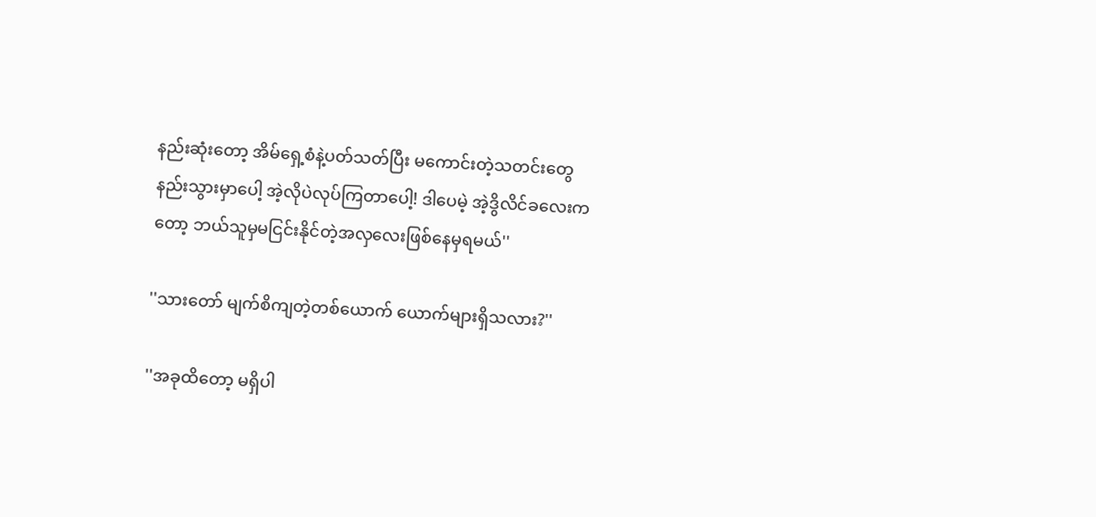နည်းဆုံးတော့ အိမ်ရှေ့စံနဲ့ပတ်သတ်ပြီး မကောင်းတဲ့သတင်းတွေနည်းသွားမှာပေါ့ အဲ့လိုပဲလုပ်ကြတာပေါ့! ဒါပေမဲ့ အဲ့ဒွိလိင်ခလေးကတော့ ဘယ်သူမှမငြင်းနိုင်တဲ့အလှလေးဖြစ်နေမှရမယ်''

''သားတော် မျက်စိကျတဲ့တစ်ယောက် ယောက်များရှိသလား?''

''အခုထိတော့ မရှိပါ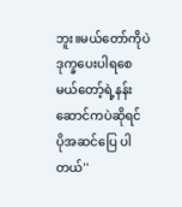ဘူး။မယ်တော်ကိုပဲဒုက္ခပေးပါရစေ မယ်တော့်ရဲ့နန်းဆောင်ကပဲဆိုရင် ပိုအဆင်ပြေ ပါတယ်''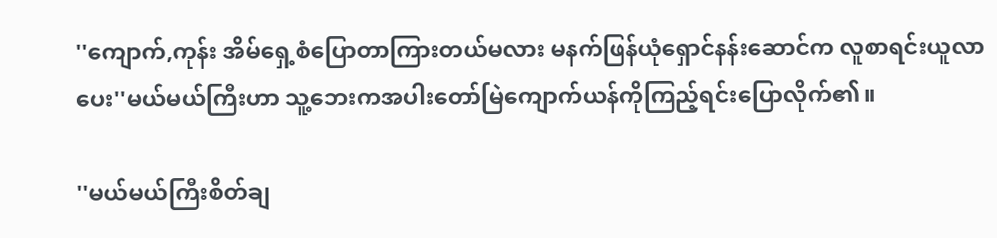''ကျောက်,ကုန်း အိမ်ရှေ့စံပြောတာကြားတယ်မလား မနက်ဖြန်ယုံရှောင်နန်းဆောင်က လူစာရင်းယူလာပေး''မယ်မယ်ကြီးဟာ သူ့ဘေးကအပါးတော်မြဲကျောက်ယန်ကိုကြည့်ရင်းပြောလိုက်၏။

''မယ်မယ်ကြီးစိတ်ချ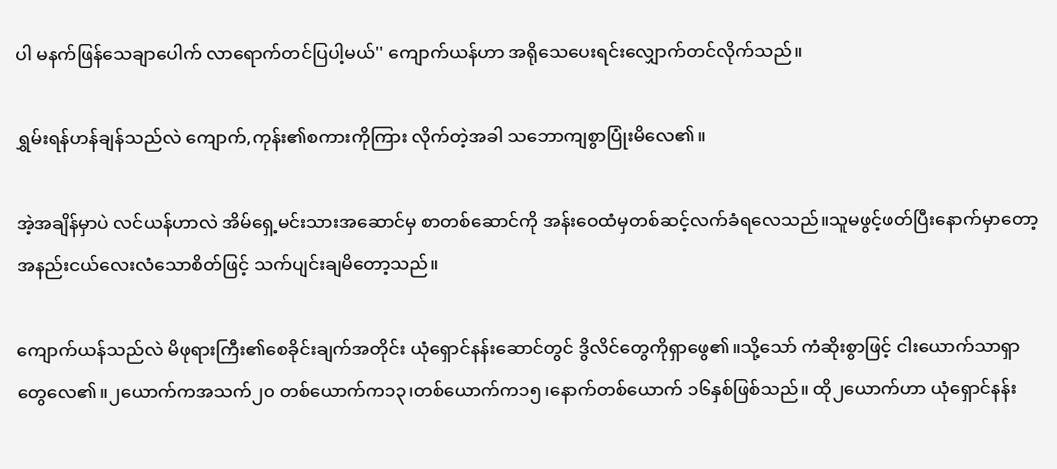ပါ မနက်ဖြန်သေချာပေါက် လာရောက်တင်ပြပါ့မယ်'' ကျောက်ယန်ဟာ အရိုသေပေးရင်းလျှောက်တင်လိုက်သည်။

ရွှမ်းရန်ဟန်ချန်သည်လဲ ကျောက်,ကုန်း၏စကားကိုကြား လိုက်တဲ့အခါ သဘောကျစွာပြုံးမိလေ၏။

အဲ့အချိန်မှာပဲ လင်ယန်ဟာလဲ အိမ်ရှေ့မင်းသားအဆောင်မှ စာတစ်ဆောင်ကို အန်းဝေထံမှတစ်ဆင့်လက်ခံရလေသည်။သူမဖွင့်ဖတ်ပြီးနောက်မှာတော့ အနည်းငယ်လေးလံသောစိတ်ဖြင့် သက်ပျင်းချမိတော့သည်။

ကျောက်ယန်သည်လဲ မိဖုရားကြီး၏စေခိုင်းချက်အတိုင်း ယုံရှောင်နန်းဆောင်တွင် ဒွိလိင်တွေကိုရှာဖွေ၏။သို့သော် ကံဆိုးစွာဖြင့် ငါးယောက်သာရှာတွေလေ၏။၂ယောက်ကအသက်၂၀ တစ်ယောက်က၁၃၊တစ်ယောက်က၁၅၊နောက်တစ်ယောက် ၁၆နှစ်ဖြစ်သည်။ ထို၂ယောက်ဟာ ယုံရှောင်နန်း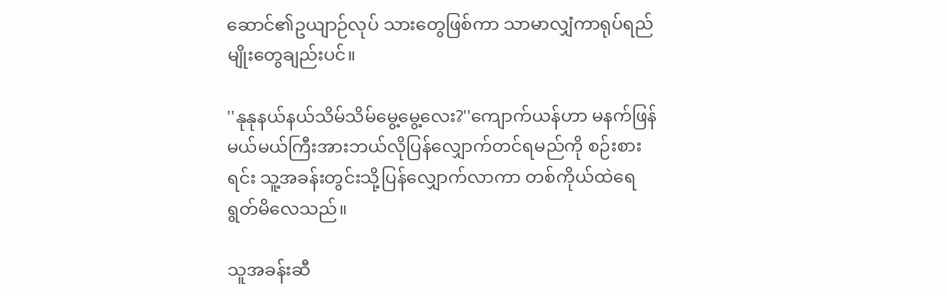ဆောင်၏ဥယျာဉ်လုပ် သားတွေဖြစ်ကာ သာမာလျှံကာရုပ်ရည်မျိုးတွေချည်းပင်။

''နုနုနယ်နယ်သိမ်သိမ်မွေ့မွေ့လေး?''ကျောက်ယန်ဟာ မနက်ဖြန်မယ်မယ်ကြီးအားဘယ်လိုပြန်လျှောက်တင်ရမည်ကို စဉ်းစားရင်း သူ့အခန်းတွင်းသို့ပြန်လျှောက်လာကာ တစ်ကိုယ်ထဲရေရွတ်မိလေသည်။

သူအခန်းဆီ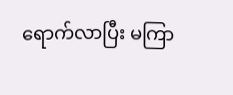ရောက်လာပြီး မကြာ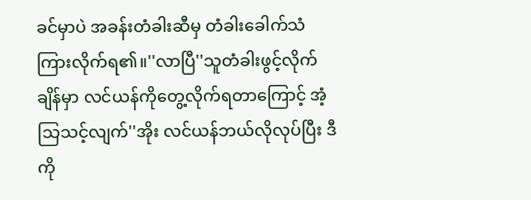ခင်မှာပဲ အခန်းတံခါးဆီမှ တံခါးခေါက်သံကြားလိုက်ရ၏။''လာပြီ''သူတံခါးဖွင့်လိုက်ချိန်မှာ လင်ယန်ကိုတွေ့လိုက်ရတာကြောင့် အံ့သြသင့်လျက်''အိုး လင်ယန်ဘယ်လိုလုပ်ပြီး ဒီကို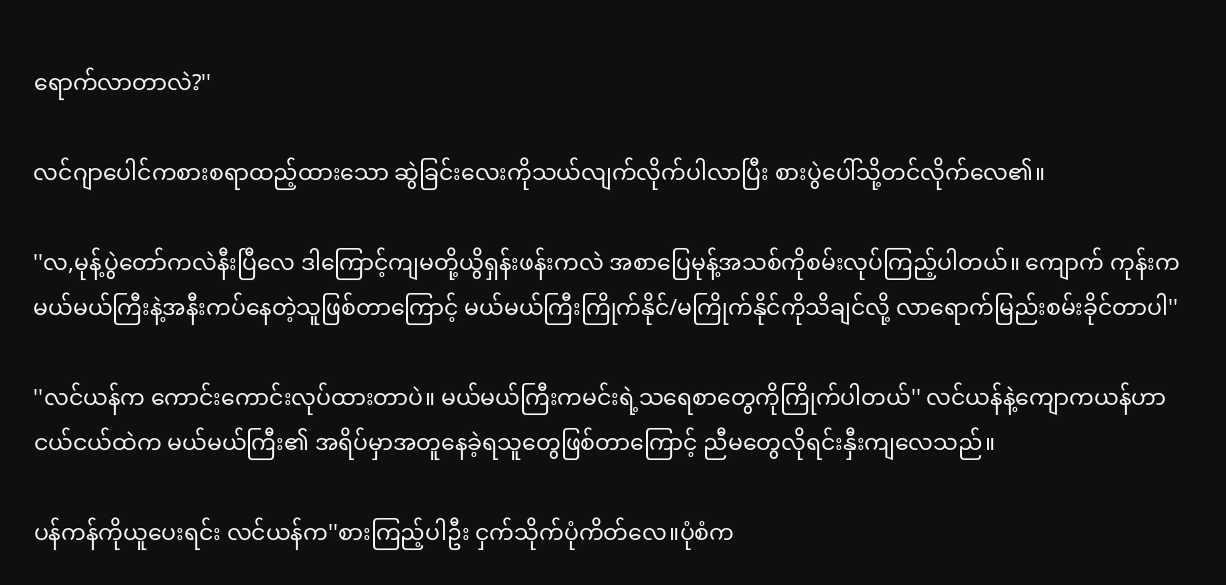ရောက်လာတာလဲ?''

လင်ဂျာပေါင်ကစားစရာထည့်ထားသော ဆွဲခြင်းလေးကိုသယ်လျက်လိုက်ပါလာပြီး စားပွဲပေါ်သို့တင်လိုက်လေ၏။

''လ,မုန့်ပွဲတော်ကလဲနီးပြီလေ ဒါကြောင့်ကျမတို့ယွိရှန်းဖန်းကလဲ အစာပြေမုန့်အသစ်ကိုစမ်းလုပ်ကြည့်ပါတယ်။ ကျောက် ကုန်းက မယ်မယ်ကြီးနဲ့အနီးကပ်နေတဲ့သူဖြစ်တာကြောင့် မယ်မယ်ကြီးကြိုက်နိုင်/မကြိုက်နိုင်ကိုသိချင်လို့ လာရောက်မြည်းစမ်းခိုင်တာပါ''

''လင်ယန်က ကောင်းကောင်းလုပ်ထားတာပဲ။ မယ်မယ်ကြီးကမင်းရဲ့သရေစာတွေကိုကြိုက်ပါတယ်'' လင်ယန်နဲ့ကျောကယန်ဟာငယ်ငယ်ထဲက မယ်မယ်ကြီး၏ အရိပ်မှာအတူနေခဲ့ရသူတွေဖြစ်တာကြောင့် ညီမတွေလိုရင်းနှီးကျလေသည်။

ပန်ကန်ကိုယူပေးရင်း လင်ယန်က''စားကြည့်ပါဦး ငှက်သိုက်ပုံကိတ်လေ။ပုံစံက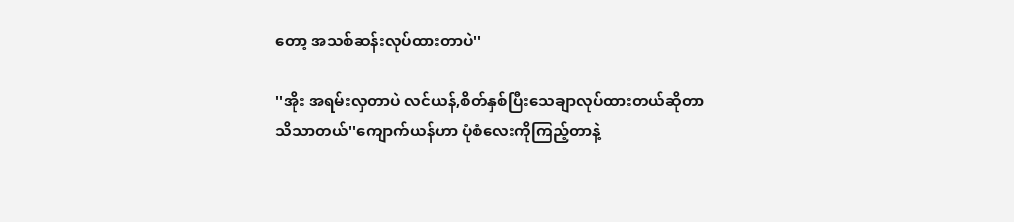တော့ အသစ်ဆန်းလုပ်ထားတာပဲ''

''အိုး အရမ်းလှတာပဲ လင်ယန်,စိတ်နှစ်ပြီးသေချာလုပ်ထားတယ်ဆိုတာသိသာတယ်''ကျောက်ယန်ဟာ ပုံစံလေးကိုကြည့်တာနဲ့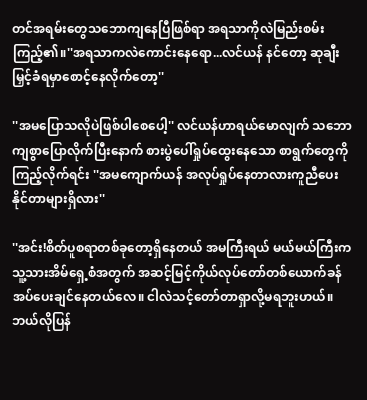တင်အရမ်းတွေသဘောကျနေပြီဖြစ်ရာ အရသာကိုလဲမြည်းစမ်းကြည့်၏။''အရသာကလဲကောင်းနေရော...လင်ယန် နင်တော့ ဆုချီးမြှင့်ခံရမှာစောင့်နေလိုက်တော့''

''အမပြောသလိုပဲဖြစ်ပါစေပေါ့'' လင်ယန်ဟာရယ်မောလျက် သဘောကျစွာပြောလိုက်ပြီးနောက် စားပွဲပေါ်ရှုပ်ထွေးနေသော စာရွက်တွေကိုကြည့်လိုက်ရင်း ''အမကျောက်ယန် အလုပ်ရှုပ်နေတာလားကူညီပေးနိုင်တာများရှိလား''

''အင်း!စိတ်ပူစရာတစ်ခုတော့ရှိနေတယ် အမကြီးရယ် မယ်မယ်ကြီးက သူ့သားအိမ်ရှေ့စံအတွက် အဆင့်မြင့်ကိုယ်လုပ်တော်တစ်ယောက်ခန်အပ်ပေးချင်နေတယ်လေ။ ငါလဲသင့်တော်တာရှာလို့မရဘူးဟယ်။ ဘယ်လိုပြန်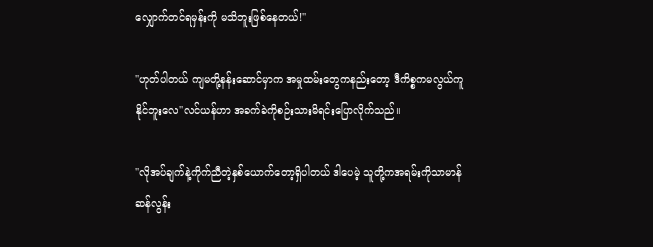လျှောက်တင်ရမှန်းကို မသိဘူးဖြစ်နေတယ်!''

''ဟုတ်ပါတယ် ကျမတို့နန်းဆောင်မှာက အမှုထမ်းတွေကနည်းတော့ ဒီကိစ္စကမလွယ်ကူနိုင်ဘူးလေ''လင်ယန်ဟာ အခက်ခဲကိုစဉ်းသားမိရင်းပြောလိုက်သည်။

''လိုအပ်ချက်နဲ့ကိုက်ညီတဲ့နှစ်ယောက်တော့ရှိပါတယ် ဒါပေမဲ့ သူတို့ကအရမ်းကိုသာမာန်ဆန်လွန်း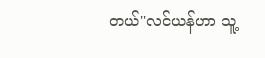တယ်''လင်ယန်ဟာ သူ့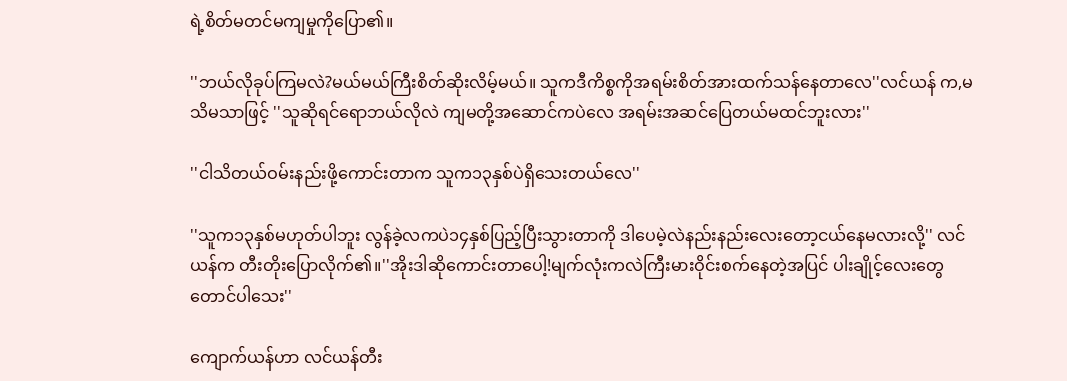ရဲ့စိတ်မတင်မကျမှုကိုပြော၏။

''ဘယ်လိုခုပ်ကြမလဲ?မယ်မယ်ကြီးစိတ်ဆိုးလိမ့်မယ်။ သူကဒီကိစ္စကိုအရမ်းစိတ်အားထက်သန်နေတာလေ''လင်ယန် က,မသိမသာဖြင့် ''သူဆိုရင်ရောဘယ်လိုလဲ ကျမတို့အဆောင်ကပဲလေ အရမ်းအဆင်ပြေတယ်မထင်ဘူးလား''

''ငါသိတယ်ဝမ်းနည်းဖို့ကောင်းတာက သူက၁၃နှစ်ပဲရှိသေးတယ်လေ''

''သူက၁၃နှစ်မဟုတ်ပါဘူး လွန်ခဲ့လကပဲ၁၄နှစ်ပြည့်ပြီးသွားတာကို ဒါပေမဲ့လဲနည်းနည်းလေးတော့ငယ်နေမလားလို့'' လင်ယန်က တီးတိုးပြောလိုက်၏။''အိုးဒါဆိုကောင်းတာပေါ့!မျက်လုံးကလဲကြီးမားဝိုင်းစက်နေတဲ့အပြင် ပါးချိုင့်လေးတွေတောင်ပါသေး''

ကျောက်ယန်ဟာ လင်ယန်တီး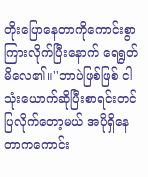တိုးပြောနေတာကိုကောင်းစွာကြားလိုက်ပြီးနောက် ရေရွတ်မိလေ၏။''ဘာပဲဖြစ်ဖြစ် ငါသုံးယောက်ဆိုပြီးစာရင်းတင်ပြလိုက်တော့မယ် အပိုရှိနေတာကကောင်း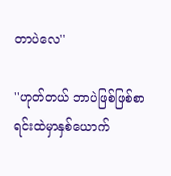တာပဲလေ''

''ဟုတ်တယ် ဘာပဲဖြစ်ဖြစ်စာရင်းထဲမှာနှစ်ယောက်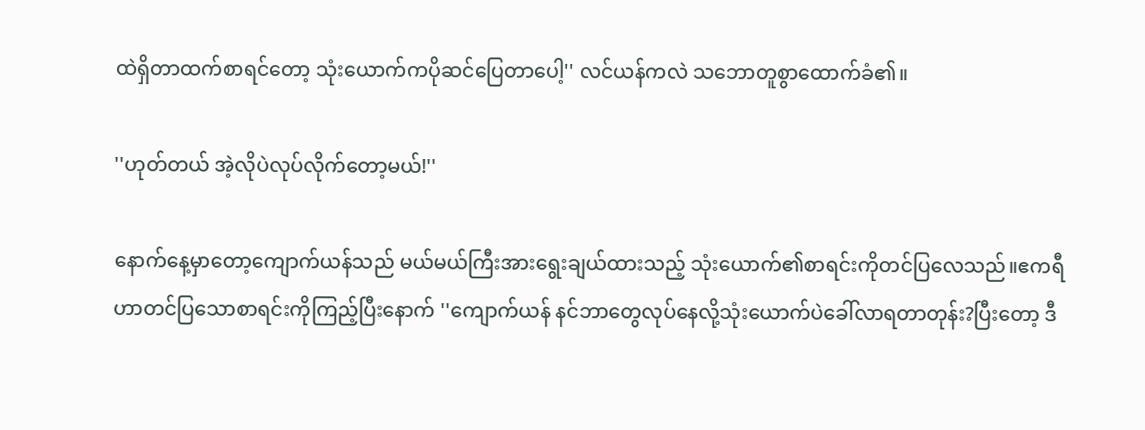ထဲရှိတာထက်စာရင်တော့ သုံးယောက်ကပိုဆင်ပြေတာပေါ့'' လင်ယန်ကလဲ သဘောတူစွာထောက်ခံ၏။

''ဟုတ်တယ် အဲ့လိုပဲလုပ်လိုက်တော့မယ်!''

နောက်နေ့မှာတော့ကျောက်ယန်သည် မယ်မယ်ကြီးအားရွေးချယ်ထားသည့် သုံးယောက်၏စာရင်းကိုတင်ပြလေသည်။ဧကရီဟာတင်ပြသောစာရင်းကိုကြည့်ပြီးနောက် ''ကျောက်ယန် နင်ဘာတွေလုပ်နေလို့သုံးယောက်ပဲခေါ်လာရတာတုန်း?ပြီးတော့ ဒီ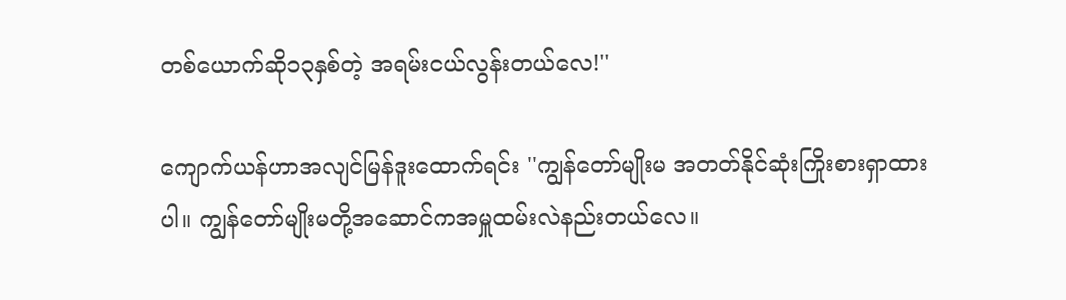တစ်ယောက်ဆို၁၃နှစ်တဲ့ အရမ်းငယ်လွန်းတယ်လေ!''

ကျောက်ယန်ဟာအလျင်မြန်ဒူးထောက်ရင်း ''ကျွန်တော်မျိုးမ အတတ်နိုင်ဆုံးကြိုးစားရှာထားပါ။ ကျွန်တော်မျိုးမတို့အဆောင်ကအမှူထမ်းလဲနည်းတယ်လေ။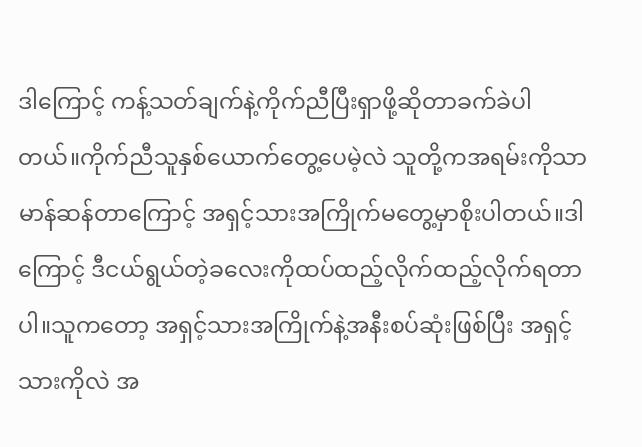ဒါကြောင့် ကန့်သတ်ချက်နဲ့ကိုက်ညီပြီးရှာဖို့ဆိုတာခက်ခဲပါတယ်။ကိုက်ညီသူနှစ်ယောက်တွေ့ပေမဲ့လဲ သူတို့ကအရမ်းကိုသာမာန်ဆန်တာကြောင့် အရှင့်သားအကြိုက်မတွေ့မှာစိုးပါတယ်။ဒါကြောင့် ဒီငယ်ရွယ်တဲ့ခလေးကိုထပ်ထည့်လိုက်ထည့်လိုက်ရတာပါ။သူကတော့ အရှင့်သားအကြိုက်နဲ့အနီးစပ်ဆုံးဖြစ်ပြီး အရှင့်သားကိုလဲ အ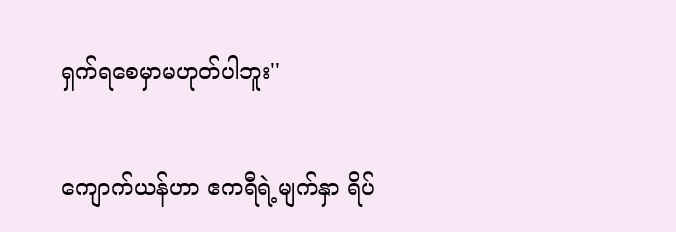ရှက်ရစေမှာမဟုတ်ပါဘူး''

ကျောက်ယန်ဟာ ဧကရီရဲ့မျက်နှာ ရိပ်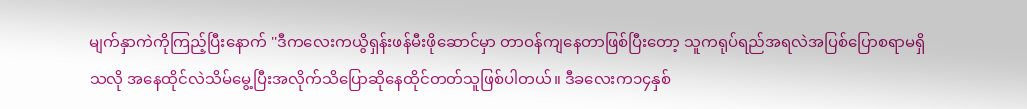မျက်နှာကဲကိုကြည့်ပြီးနောက် ''ဒီကလေးကယွိရှန်းဖန်မီးဖိုဆောင်မှာ တာဝန်ကျနေတာဖြစ်ပြီးတော့ သူကရုပ်ရည်အရလဲအပြစ်ပြောစရာမရှိသလို အနေထိုင်လဲသိမ်မွေ့ပြီးအလိုက်သိပြောဆိုနေထိုင်တတ်သူဖြစ်ပါတယ်။ ဒီခလေးက၁၄နှစ်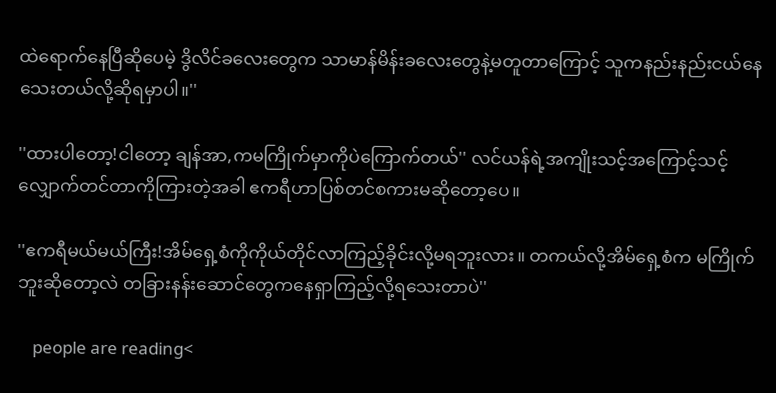ထဲရောက်နေပြီဆိုပေမဲ့ ဒွိလိင်ခလေးတွေက သာမာန်မိန်းခလေးတွေနဲ့မတူတာကြောင့် သူကနည်းနည်းငယ်နေသေးတယ်လို့ဆိုရမှာပါ။''

''ထားပါတော့!ငါတော့ ချန်အာ,ကမကြိုက်မှာကိုပဲကြောက်တယ်'' လင်ယန်ရဲ့အကျိုးသင့်အကြောင့်သင့်လျှောက်တင်တာကိုကြားတဲ့အခါ ဧကရီဟာပြစ်တင်စကားမဆိုတော့ပေ။

''ဧကရီမယ်မယ်ကြီး!အိမ်ရှေ့စံကိုကိုယ်တိုင်လာကြည့်ခိုင်းလို့မရဘူးလား။ တကယ်လို့အိမ်ရှေ့စံက မကြိုက်ဘူးဆိုတော့လဲ တခြားနန်းဆောင်တွေကနေရှာကြည့်လို့ရသေးတာပဲ''

    people are reading<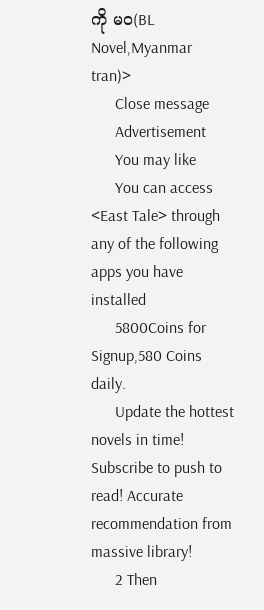ကို မဝ(BL Novel,Myanmar tran)>
      Close message
      Advertisement
      You may like
      You can access <East Tale> through any of the following apps you have installed
      5800Coins for Signup,580 Coins daily.
      Update the hottest novels in time! Subscribe to push to read! Accurate recommendation from massive library!
      2 Then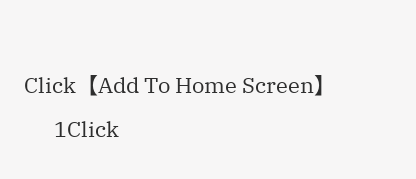Click【Add To Home Screen】
      1Click